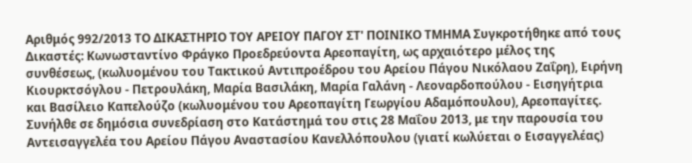Αριθμός 992/2013 ΤΟ ΔΙΚΑΣΤΗΡΙΟ ΤΟΥ ΑΡΕΙΟΥ ΠΑΓΟΥ ΣΤ' ΠΟΙΝΙΚΟ ΤΜΗΜΑ Συγκροτήθηκε από τους Δικαστές: Κωνωσταντίνο Φράγκο Προεδρεύοντα Αρεοπαγίτη, ως αρχαιότερο μέλος της συνθέσεως, (κωλυομένου του Τακτικού Αντιπροέδρου του Αρείου Πάγου Νικόλαου Ζαΐρη), Ειρήνη Κιουρκτσόγλου - Πετρουλάκη, Μαρία Βασιλάκη, Μαρία Γαλάνη - Λεοναρδοπούλου - Εισηγήτρια και Βασίλειο Καπελούζο (κωλυομένου του Αρεοπαγίτη Γεωργίου Αδαμόπουλου), Αρεοπαγίτες. Συνήλθε σε δημόσια συνεδρίαση στο Κατάστημά του στις 28 Μαΐου 2013, με την παρουσία του Αντεισαγγελέα του Αρείου Πάγου Αναστασίου Κανελλόπουλου (γιατί κωλύεται ο Εισαγγελέας)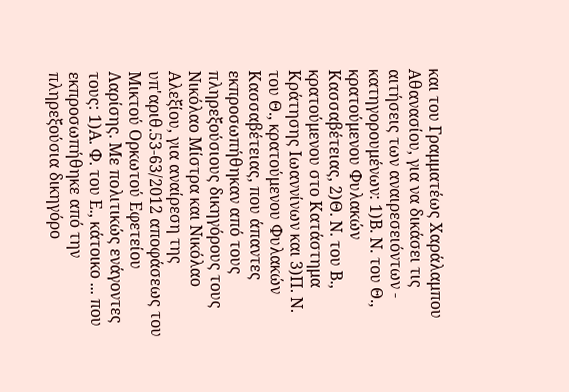και του Γραμματέως Χαράλαμπου Αθανασίου, για να δικάσει τις αιτήσεις των αναιρεσειόντων - κατηγορουμένων: 1)Β. Ν. του Θ., κρατούμενου Φυλακών Κασσαβέτειας, 2)Θ. Ν. του Β., κρατούμενου στο Κατάστημα Κράτησης Ιωαννίνων και 3)Π. Ν. του Θ., κρατούμενου Φυλακών Κασσαβέτειας, που άπαντες εκπροσωπήθηκαν από τους πληρεξούσιους δικηγόρους τους Νικόλαο Μίστρα και Νικόλαο Αλεξίου, για αναίρεση της υπ'αριθ.53-63/2012 αποφάσεως του Μικτού Ορκωτού Εφετείου Λαρίσης. Με πολιτικώς ενάγοντες τους: 1)Α. Φ. του Ε., κάτοικο ... που εκπροσωπήθηκε από την πληρεξούσια δικηγόρο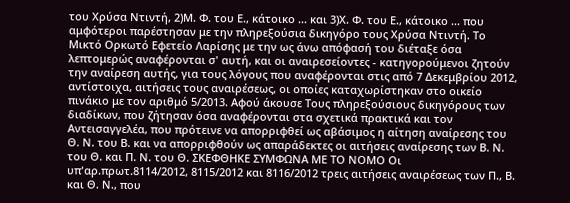του Χρύσα Ντιντή, 2)Μ. Φ. του Ε., κάτοικο ... και 3)Χ. Φ. του Ε., κάτοικο ... που αμφότεροι παρέστησαν με την πληρεξούσια δικηγόρο τους Χρύσα Ντιντή. Το Μικτό Ορκωτό Εφετείο Λαρίσης με την ως άνω απόφασή του διέταξε όσα λεπτομερώς αναφέρονται σ' αυτή, και οι αναιρεσείοντες - κατηγορούμενοι ζητούν την αναίρεση αυτής, για τους λόγους που αναφέρονται στις από 7 Δεκεμβρίου 2012, αντίστοιχα, αιτήσεις τους αναιρέσεως, οι οποίες καταχωρίστηκαν στο οικείο πινάκιο με τον αριθμό 5/2013. Αφού άκουσε Τους πληρεξούσιους δικηγόρους των διαδίκων, που ζήτησαν όσα αναφέρονται στα σχετικά πρακτικά και τον Αντεισαγγελέα, που πρότεινε να απορριφθεί ως αβάσιμος η αίτηση αναίρεσης του Θ. Ν. του Β. και να απορριφθούν ως απαράδεκτες οι αιτήσεις αναίρεσης των Β. Ν. του Θ. και Π. Ν. του Θ. ΣΚΕΦΘΗΚΕ ΣΥΜΦΩΝΑ ΜΕ ΤΟ ΝΟΜΟ Οι υπ'αρ.πρωτ.8114/2012, 8115/2012 και 8116/2012 τρεις αιτήσεις αναιρέσεως των Π., Β. και Θ. Ν., που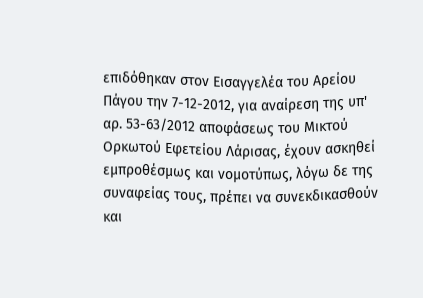επιδόθηκαν στον Εισαγγελέα του Αρείου Πάγου την 7-12-2012, για αναίρεση της υπ' αρ. 53-63/2012 αποφάσεως του Μικτού Ορκωτού Εφετείου Λάρισας, έχουν ασκηθεί εμπροθέσμως και νομοτύπως, λόγω δε της συναφείας τους, πρέπει να συνεκδικασθούν και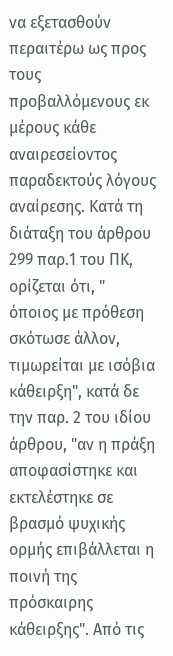να εξετασθούν περαιτέρω ως προς τους προβαλλόμενους εκ μέρους κάθε αναιρεσείοντος παραδεκτούς λόγους αναίρεσης. Κατά τη διάταξη του άρθρου 299 παρ.1 του ΠΚ, ορίζεται ότι, " όποιος με πρόθεση σκότωσε άλλον, τιμωρείται με ισόβια κάθειρξη", κατά δε την παρ. 2 του ιδίου άρθρου, "αν η πράξη αποφασίστηκε και εκτελέστηκε σε βρασμό ψυχικής ορμής επιβάλλεται η ποινή της πρόσκαιρης κάθειρξης". Από τις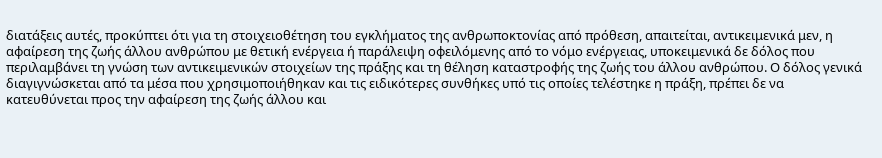διατάξεις αυτές, προκύπτει ότι για τη στοιχειοθέτηση του εγκλήματος της ανθρωποκτονίας από πρόθεση, απαιτείται, αντικειμενικά μεν, η αφαίρεση της ζωής άλλου ανθρώπου με θετική ενέργεια ή παράλειψη οφειλόμενης από το νόμο ενέργειας, υποκειμενικά δε δόλος που περιλαμβάνει τη γνώση των αντικειμενικών στοιχείων της πράξης και τη θέληση καταστροφής της ζωής του άλλου ανθρώπου. Ο δόλος γενικά διαγιγνώσκεται από τα μέσα που χρησιμοποιήθηκαν και τις ειδικότερες συνθήκες υπό τις οποίες τελέστηκε η πράξη, πρέπει δε να κατευθύνεται προς την αφαίρεση της ζωής άλλου και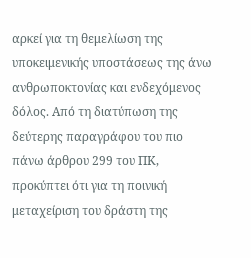αρκεί για τη θεμελίωση της υποκειμενικής υποστάσεως της άνω ανθρωποκτονίας και ενδεχόμενος δόλος. Από τη διατύπωση της δεύτερης παραγράφου του πιο πάνω άρθρου 299 του ΠΚ, προκύπτει ότι για τη ποινική μεταχείριση του δράστη της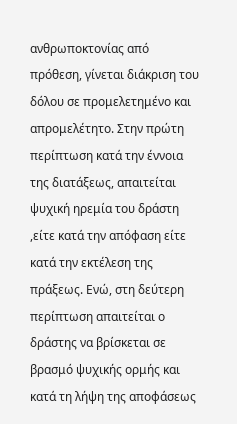ανθρωποκτονίας από πρόθεση, γίνεται διάκριση του δόλου σε προμελετημένο και απρομελέτητο. Στην πρώτη περίπτωση κατά την έννοια της διατάξεως, απαιτείται ψυχική ηρεμία του δράστη ,είτε κατά την απόφαση είτε κατά την εκτέλεση της πράξεως. Ενώ, στη δεύτερη περίπτωση απαιτείται ο δράστης να βρίσκεται σε βρασμό ψυχικής ορμής και κατά τη λήψη της αποφάσεως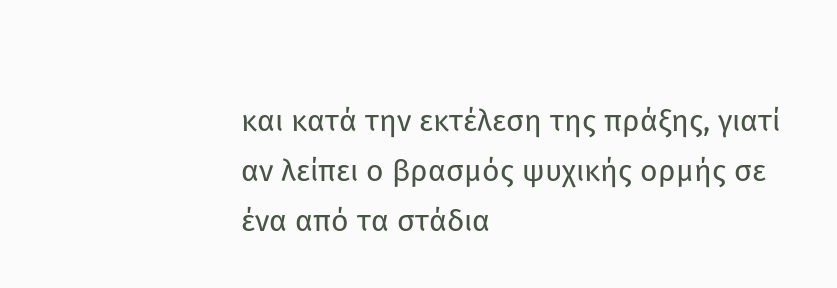και κατά την εκτέλεση της πράξης, γιατί αν λείπει ο βρασμός ψυχικής ορμής σε ένα από τα στάδια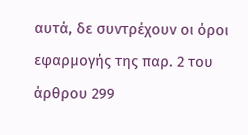αυτά, δε συντρέχουν οι όροι εφαρμογής της παρ. 2 του άρθρου 299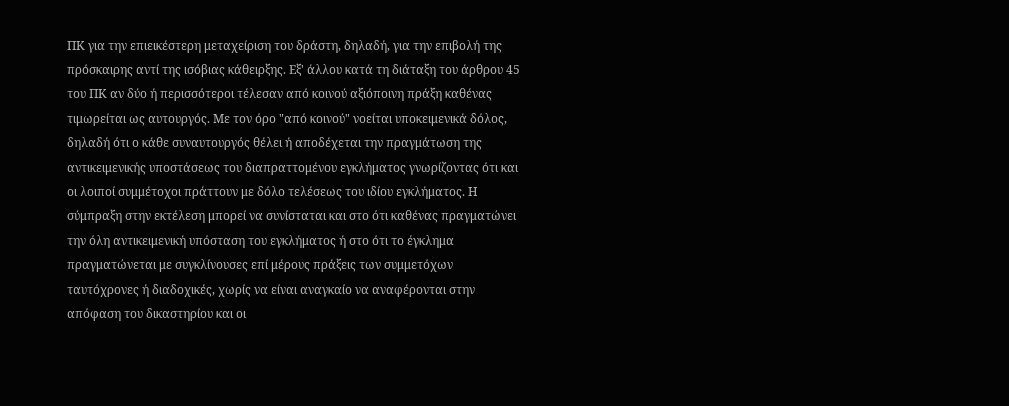ΠΚ για την επιεικέστερη μεταχείριση του δράστη, δηλαδή, για την επιβολή της πρόσκαιρης αντί της ισόβιας κάθειρξης. Εξ' άλλου κατά τη διάταξη του άρθρου 45 του ΠΚ αν δύο ή περισσότεροι τέλεσαν από κοινού αξιόποινη πράξη καθένας τιμωρείται ως αυτουργός. Με τον όρο "από κοινού" νοείται υποκειμενικά δόλος, δηλαδή ότι ο κάθε συναυτουργός θέλει ή αποδέχεται την πραγμάτωση της αντικειμενικής υποστάσεως του διαπραττομένου εγκλήματος γνωρίζοντας ότι και οι λοιποί συμμέτοχοι πράττουν με δόλο τελέσεως του ιδίου εγκλήματος. Η σύμπραξη στην εκτέλεση μπορεί να συνίσταται και στο ότι καθένας πραγματώνει την όλη αντικειμενική υπόσταση του εγκλήματος ή στο ότι το έγκλημα πραγματώνεται με συγκλίνουσες επί μέρους πράξεις των συμμετόχων ταυτόχρονες ή διαδοχικές, χωρίς να είναι αναγκαίο να αναφέρονται στην απόφαση του δικαστηρίου και οι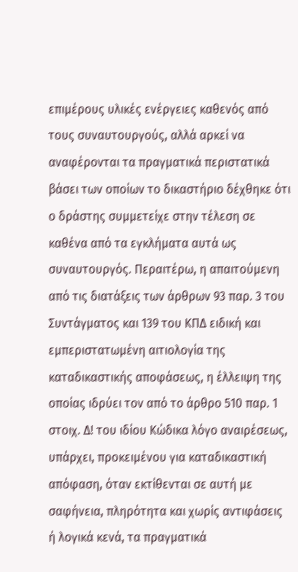επιμέρους υλικές ενέργειες καθενός από τους συναυτουργούς, αλλά αρκεί να αναφέρονται τα πραγματικά περιστατικά βάσει των οποίων το δικαστήριο δέχθηκε ότι ο δράστης συμμετείχε στην τέλεση σε καθένα από τα εγκλήματα αυτά ως συναυτουργός. Περαιτέρω, η απαιτούμενη από τις διατάξεις των άρθρων 93 παρ. 3 του Συντάγματος και 139 του ΚΠΔ ειδική και εμπεριστατωμένη αιτιολογία της καταδικαστικής αποφάσεως, η έλλειψη της οποίας ιδρύει τον από το άρθρο 510 παρ. 1 στοιχ. Δ! του ιδίου Κώδικα λόγο αναιρέσεως, υπάρχει, προκειμένου για καταδικαστική απόφαση, όταν εκτίθενται σε αυτή με σαφήνεια, πληρότητα και χωρίς αντιφάσεις ή λογικά κενά, τα πραγματικά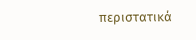περιστατικά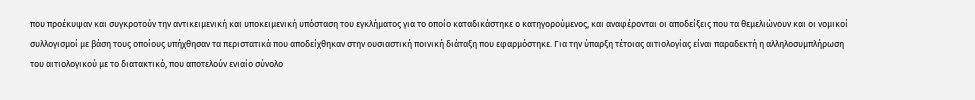που προέκυψαν και συγκροτούν την αντικειμενική και υποκειμενική υπόσταση του εγκλήματος για το οποίο καταδικάστηκε ο κατηγορούμενος, και αναφέρονται οι αποδείξεις που τα θεμελιώνουν και οι νομικοί συλλογισμοί με βάση τους οποίους υπήχθησαν τα περιστατικά που αποδείχθηκαν στην ουσιαστική ποινική διάταξη που εφαρμόστηκε. Για την ύπαρξη τέτοιας αιτιολογίας είναι παραδεκτή η αλληλοσυμπλήρωση του αιτιολογικού με το διατακτικό, που αποτελούν ενιαίο σύνολο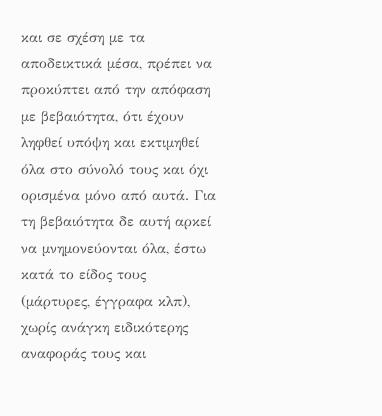και σε σχέση με τα αποδεικτικά μέσα, πρέπει να προκύπτει από την απόφαση με βεβαιότητα, ότι έχουν ληφθεί υπόψη και εκτιμηθεί όλα στο σύνολό τους και όχι ορισμένα μόνο από αυτά. Για τη βεβαιότητα δε αυτή αρκεί να μνημονεύονται όλα, έστω κατά το είδος τους (μάρτυρες, έγγραφα κλπ), χωρίς ανάγκη ειδικότερης αναφοράς τους και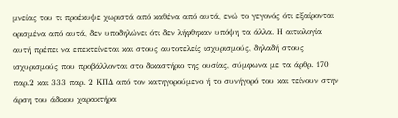μνείας του τι προέκυψε χωριστά από καθένα από αυτά, ενώ το γεγονός ότι εξαίρονται ορισμένα από αυτά, δεν υποδηλώνει ότι δεν λήφθηκαν υπόψη τα άλλα. Η αιτιολογία αυτή πρέπει να επεκτείνεται και στους αυτοτελείς ισχυρισμούς, δηλαδή στους ισχυρισμούς που προβάλλονται στο δικαστήριο της ουσίας, σύμφωνα με τα άρθρ. 170 παρ.2 και 333 παρ. 2 ΚΠΔ από τον κατηγορούμενο ή το συνήγορό του και τείνουν στην άρση του άδικου χαρακτήρα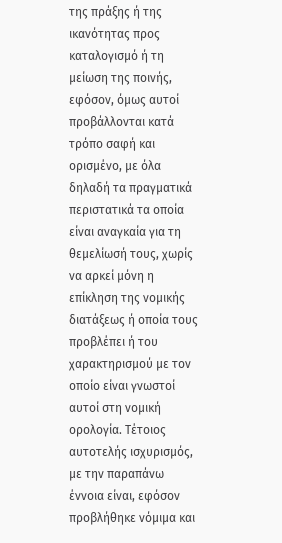της πράξης ή της ικανότητας προς καταλογισμό ή τη μείωση της ποινής, εφόσον, όμως αυτοί προβάλλονται κατά τρόπο σαφή και ορισμένο, με όλα δηλαδή τα πραγματικά περιστατικά τα οποία είναι αναγκαία για τη θεμελίωσή τους, χωρίς να αρκεί μόνη η επίκληση της νομικής διατάξεως ή οποία τους προβλέπει ή του χαρακτηρισμού με τον οποίο είναι γνωστοί αυτοί στη νομική ορολογία. Τέτοιος αυτοτελής ισχυρισμός, με την παραπάνω έννοια είναι, εφόσον προβλήθηκε νόμιμα και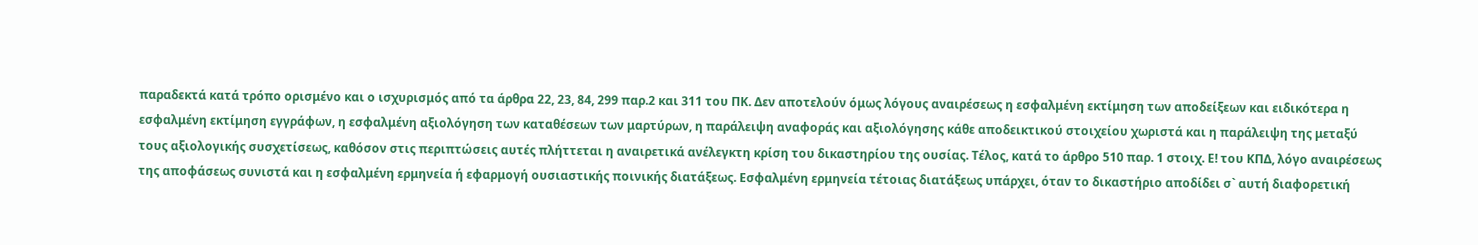παραδεκτά κατά τρόπο ορισμένο και ο ισχυρισμός από τα άρθρα 22, 23, 84, 299 παρ.2 και 311 του ΠΚ. Δεν αποτελούν όμως λόγους αναιρέσεως η εσφαλμένη εκτίμηση των αποδείξεων και ειδικότερα η εσφαλμένη εκτίμηση εγγράφων, η εσφαλμένη αξιολόγηση των καταθέσεων των μαρτύρων, η παράλειψη αναφοράς και αξιολόγησης κάθε αποδεικτικού στοιχείου χωριστά και η παράλειψη της μεταξύ τους αξιολογικής συσχετίσεως, καθόσον στις περιπτώσεις αυτές πλήττεται η αναιρετικά ανέλεγκτη κρίση του δικαστηρίου της ουσίας. Τέλος, κατά το άρθρο 510 παρ. 1 στοιχ. Ε! του ΚΠΔ, λόγο αναιρέσεως της αποφάσεως συνιστά και η εσφαλμένη ερμηνεία ή εφαρμογή ουσιαστικής ποινικής διατάξεως. Εσφαλμένη ερμηνεία τέτοιας διατάξεως υπάρχει, όταν το δικαστήριο αποδίδει σ` αυτή διαφορετική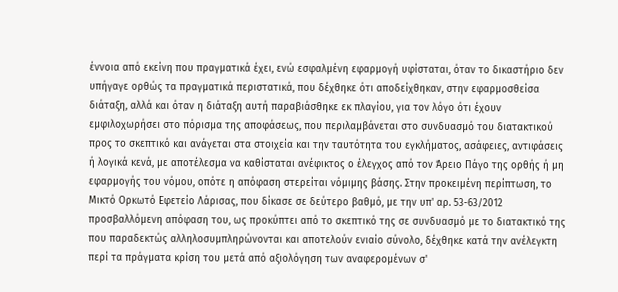έννοια από εκείνη που πραγματικά έχει, ενώ εσφαλμένη εφαρμογή υφίσταται, όταν το δικαστήριο δεν υπήγαγε ορθώς τα πραγματικά περιστατικά, που δέχθηκε ότι αποδείχθηκαν, στην εφαρμοσθείσα διάταξη, αλλά και όταν η διάταξη αυτή παραβιάσθηκε εκ πλαγίου, για τον λόγο ότι έχουν εμφιλοχωρήσει στο πόρισμα της αποφάσεως, που περιλαμβάνεται στο συνδυασμό του διατακτικού προς το σκεπτικό και ανάγεται στα στοιχεία και την ταυτότητα του εγκλήματος, ασάφειες, αντιφάσεις ή λογικά κενά, με αποτέλεσμα να καθίσταται ανέφικτος ο έλεγχος από τον Άρειο Πάγο της ορθής ή μη εφαρμογής του νόμου, οπότε η απόφαση στερείται νόμιμης βάσης. Στην προκειμένη περίπτωση, το Μικτό Ορκωτό Εφετείο Λάρισας, που δίκασε σε δεύτερο βαθμό, με την υπ' αρ. 53-63/2012 προσβαλλόμενη απόφαση του, ως προκύπτει από το σκεπτικό της σε συνδυασμό με το διατακτικό της που παραδεκτώς αλληλοσυμπληρώνονται και αποτελούν ενιαίο σύνολο, δέχθηκε κατά την ανέλεγκτη περί τα πράγματα κρίση του μετά από αξιολόγηση των αναφερομένων σ'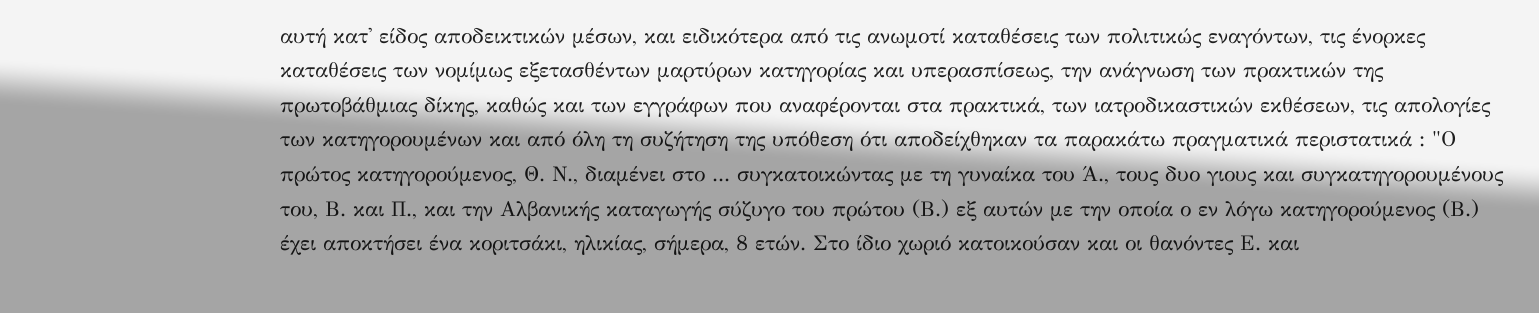αυτή κατ' είδος αποδεικτικών μέσων, και ειδικότερα από τις ανωμοτί καταθέσεις των πολιτικώς εναγόντων, τις ένορκες καταθέσεις των νομίμως εξετασθέντων μαρτύρων κατηγορίας και υπερασπίσεως, την ανάγνωση των πρακτικών της πρωτοβάθμιας δίκης, καθώς και των εγγράφων που αναφέρονται στα πρακτικά, των ιατροδικαστικών εκθέσεων, τις απολογίες των κατηγορουμένων και από όλη τη συζήτηση της υπόθεση ότι αποδείχθηκαν τα παρακάτω πραγματικά περιστατικά : "Ο πρώτος κατηγορούμενος, Θ. Ν., διαμένει στο ... συγκατοικώντας με τη γυναίκα του Ά., τους δυο γιους και συγκατηγορουμένους του, Β. και Π., και την Αλβανικής καταγωγής σύζυγο του πρώτου (Β.) εξ αυτών με την οποία ο εν λόγω κατηγορούμενος (Β.) έχει αποκτήσει ένα κοριτσάκι, ηλικίας, σήμερα, 8 ετών. Στο ίδιο χωριό κατοικούσαν και οι θανόντες Ε. και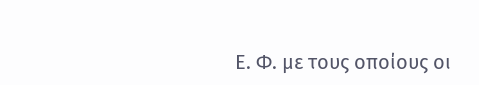Ε. Φ. με τους οποίους οι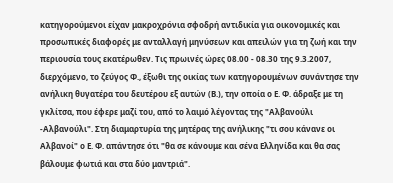κατηγορούμενοι είχαν μακροχρόνια σφοδρή αντιδικία για οικονομικές και προσωπικές διαφορές με ανταλλαγή μηνύσεων και απειλών για τη ζωή και την περιουσία τους εκατέρωθεν. Τις πρωινές ώρες 08.00 - 08.30 της 9.3.2007, διερχόμενο, το ζεύγος Φ., έξωθι της οικίας των κατηγορουμένων συνάντησε την ανήλικη θυγατέρα του δευτέρου εξ αυτών (Β.), την οποία ο Ε. Φ. άδραξε με τη γκλίτσα, που έφερε μαζί του, από το λαιμό λέγοντας της "Αλβανούλι -Αλβανούλι". Στη διαμαρτυρία της μητέρας της ανήλικης "τι σου κάνανε οι Αλβανοί" ο Ε. Φ. απάντησε ότι "θα σε κάνουμε και σένα Ελληνίδα και θα σας βάλουμε φωτιά και στα δύο μαντριά".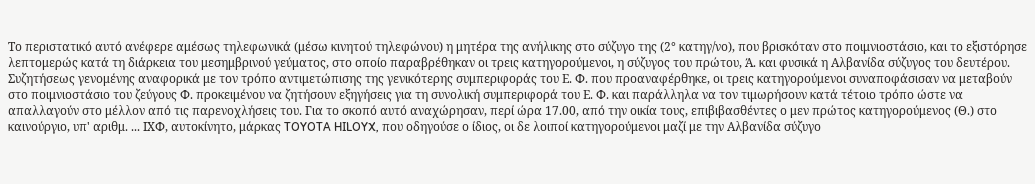Το περιστατικό αυτό ανέφερε αμέσως τηλεφωνικά (μέσω κινητού τηλεφώνου) η μητέρα της ανήλικης στο σύζυγο της (2° κατηγ/νο), που βρισκόταν στο ποιμνιοστάσιο, και το εξιστόρησε λεπτομερώς κατά τη διάρκεια του μεσημβρινού γεύματος, στο οποίο παραβρέθηκαν οι τρεις κατηγορούμενοι, η σύζυγος του πρώτου, Ά. και φυσικά η Αλβανίδα σύζυγος του δευτέρου. Συζητήσεως γενομένης αναφορικά με τον τρόπο αντιμετώπισης της γενικότερης συμπεριφοράς του Ε. Φ. που προαναφέρθηκε, οι τρεις κατηγορούμενοι συναποφάσισαν να μεταβούν στο ποιμνιοστάσιο του ζεύγους Φ. προκειμένου να ζητήσουν εξηγήσεις για τη συνολική συμπεριφορά του Ε. Φ. και παράλληλα να τον τιμωρήσουν κατά τέτοιο τρόπο ώστε να απαλλαγούν στο μέλλον από τις παρενοχλήσεις του. Για το σκοπό αυτό αναχώρησαν, περί ώρα 17.00, από την οικία τους, επιβιβασθέντες ο μεν πρώτος κατηγορούμενος (Θ.) στο καινούργιο, υπ' αριθμ. ... ΙΧΦ, αυτοκίνητο, μάρκας TOYOTA HILOYX, που οδηγούσε ο ίδιος, οι δε λοιποί κατηγορούμενοι μαζί με την Αλβανίδα σύζυγο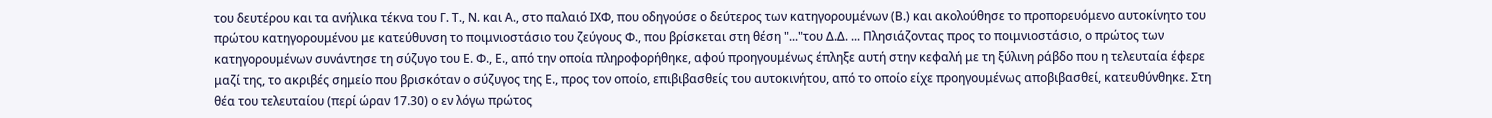του δευτέρου και τα ανήλικα τέκνα του Γ. Τ., Ν. και Α., στο παλαιό ΙΧΦ, που οδηγούσε ο δεύτερος των κατηγορουμένων (Β.) και ακολούθησε το προπορευόμενο αυτοκίνητο του πρώτου κατηγορουμένου με κατεύθυνση το ποιμνιοστάσιο του ζεύγους Φ., που βρίσκεται στη θέση "..."του Δ.Δ. ... Πλησιάζοντας προς το ποιμνιοστάσιο, ο πρώτος των κατηγορουμένων συνάντησε τη σύζυγο του Ε. Φ., Ε., από την οποία πληροφορήθηκε, αφού προηγουμένως έπληξε αυτή στην κεφαλή με τη ξύλινη ράβδο που η τελευταία έφερε μαζί της, το ακριβές σημείο που βρισκόταν ο σύζυγος της Ε., προς τον οποίο, επιβιβασθείς του αυτοκινήτου, από το οποίο είχε προηγουμένως αποβιβασθεί, κατευθύνθηκε. Στη θέα του τελευταίου (περί ώραν 17.30) ο εν λόγω πρώτος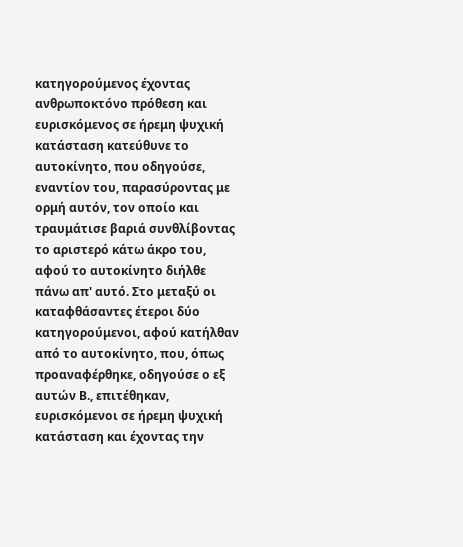κατηγορούμενος έχοντας ανθρωποκτόνο πρόθεση και ευρισκόμενος σε ήρεμη ψυχική κατάσταση κατεύθυνε το αυτοκίνητο, που οδηγούσε, εναντίον του, παρασύροντας με ορμή αυτόν, τον οποίο και τραυμάτισε βαριά συνθλίβοντας το αριστερό κάτω άκρο του, αφού το αυτοκίνητο διήλθε πάνω απ' αυτό. Στο μεταξύ οι καταφθάσαντες έτεροι δύο κατηγορούμενοι, αφού κατήλθαν από το αυτοκίνητο, που, όπως προαναφέρθηκε, οδηγούσε ο εξ αυτών Β., επιτέθηκαν, ευρισκόμενοι σε ήρεμη ψυχική κατάσταση και έχοντας την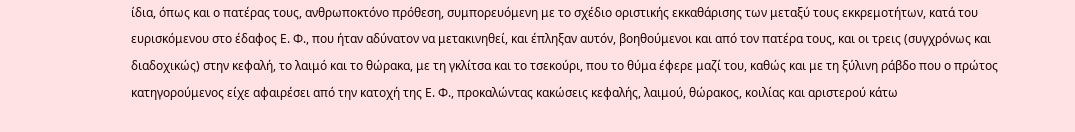ίδια, όπως και ο πατέρας τους, ανθρωποκτόνο πρόθεση, συμπορευόμενη με το σχέδιο οριστικής εκκαθάρισης των μεταξύ τους εκκρεμοτήτων, κατά του ευρισκόμενου στο έδαφος Ε. Φ., που ήταν αδύνατον να μετακινηθεί, και έπληξαν αυτόν, βοηθούμενοι και από τον πατέρα τους, και οι τρεις (συγχρόνως και διαδοχικώς) στην κεφαλή, το λαιμό και το θώρακα, με τη γκλίτσα και το τσεκούρι, που το θύμα έφερε μαζί του, καθώς και με τη ξύλινη ράβδο που ο πρώτος κατηγορούμενος είχε αφαιρέσει από την κατοχή της Ε. Φ., προκαλώντας κακώσεις κεφαλής, λαιμού, θώρακος, κοιλίας και αριστερού κάτω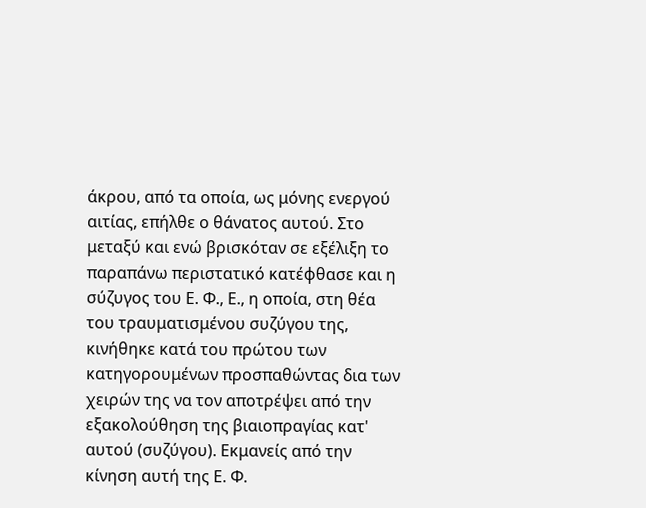άκρου, από τα οποία, ως μόνης ενεργού αιτίας, επήλθε ο θάνατος αυτού. Στο μεταξύ και ενώ βρισκόταν σε εξέλιξη το παραπάνω περιστατικό κατέφθασε και η σύζυγος του Ε. Φ., Ε., η οποία, στη θέα του τραυματισμένου συζύγου της, κινήθηκε κατά του πρώτου των κατηγορουμένων προσπαθώντας δια των χειρών της να τον αποτρέψει από την εξακολούθηση της βιαιοπραγίας κατ' αυτού (συζύγου). Εκμανείς από την κίνηση αυτή της Ε. Φ.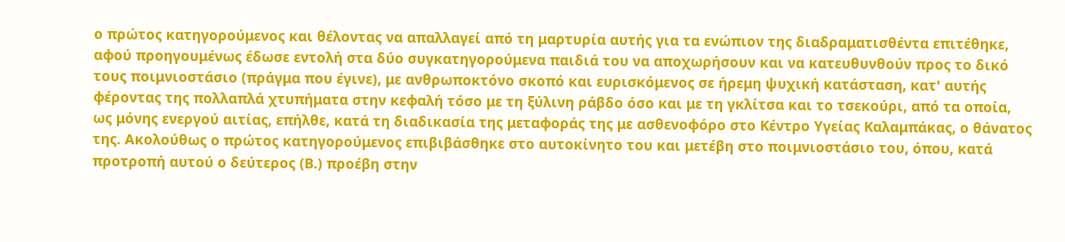ο πρώτος κατηγορούμενος και θέλοντας να απαλλαγεί από τη μαρτυρία αυτής για τα ενώπιον της διαδραματισθέντα επιτέθηκε, αφού προηγουμένως έδωσε εντολή στα δύο συγκατηγορούμενα παιδιά του να αποχωρήσουν και να κατευθυνθούν προς το δικό τους ποιμνιοστάσιο (πράγμα που έγινε), με ανθρωποκτόνο σκοπό και ευρισκόμενος σε ήρεμη ψυχική κατάσταση, κατ' αυτής φέροντας της πολλαπλά χτυπήματα στην κεφαλή τόσο με τη ξύλινη ράβδο όσο και με τη γκλίτσα και το τσεκούρι, από τα οποία, ως μόνης ενεργού αιτίας, επήλθε, κατά τη διαδικασία της μεταφοράς της με ασθενοφόρο στο Κέντρο Υγείας Καλαμπάκας, ο θάνατος της. Ακολούθως ο πρώτος κατηγορούμενος επιβιβάσθηκε στο αυτοκίνητο του και μετέβη στο ποιμνιοστάσιο του, όπου, κατά προτροπή αυτού ο δεύτερος (Β.) προέβη στην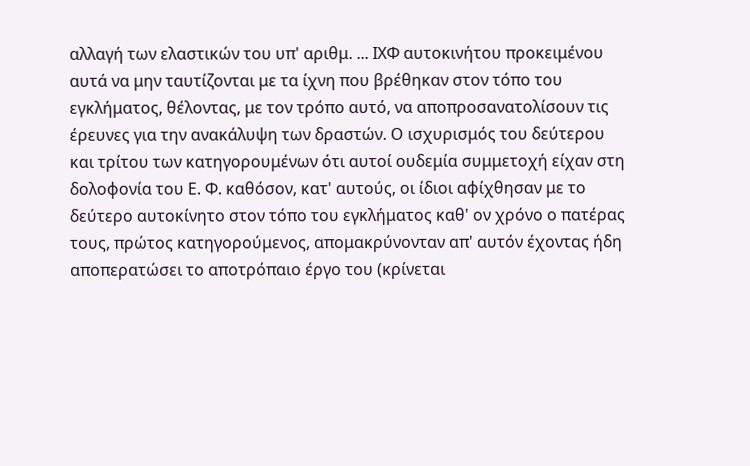αλλαγή των ελαστικών του υπ' αριθμ. ... ΙΧΦ αυτοκινήτου προκειμένου αυτά να μην ταυτίζονται με τα ίχνη που βρέθηκαν στον τόπο του εγκλήματος, θέλοντας, με τον τρόπο αυτό, να αποπροσανατολίσουν τις έρευνες για την ανακάλυψη των δραστών. Ο ισχυρισμός του δεύτερου και τρίτου των κατηγορουμένων ότι αυτοί ουδεμία συμμετοχή είχαν στη δολοφονία του Ε. Φ. καθόσον, κατ' αυτούς, οι ίδιοι αφίχθησαν με το δεύτερο αυτοκίνητο στον τόπο του εγκλήματος καθ' ον χρόνο ο πατέρας τους, πρώτος κατηγορούμενος, απομακρύνονταν απ' αυτόν έχοντας ήδη αποπερατώσει το αποτρόπαιο έργο του (κρίνεται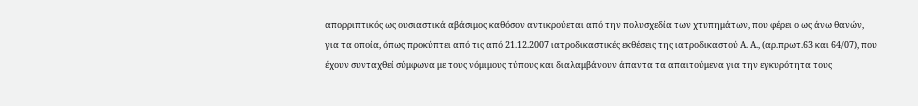απορριπτικός ως ουσιαστικά αβάσιμος καθόσον αντικρούεται από την πολυσχεδία των χτυπημάτων, που φέρει ο ως άνω θανών, για τα οποία, όπως προκύπτει από τις από 21.12.2007 ιατροδικαστικές εκθέσεις της ιατροδικαστού Α. Α., (αρ.πρωτ.63 και 64/07), που έχουν συνταχθεί σύμφωνα με τους νόμιμους τύπους και διαλαμβάνουν άπαντα τα απαιτούμενα για την εγκυρότητα τους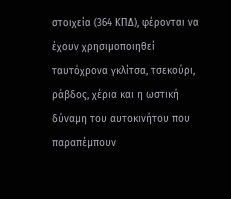στοιχεία (364 ΚΠΔ), φέρονται να έχουν χρησιμοποιηθεί ταυτόχρονα γκλίτσα, τσεκούρι, ράβδος, χέρια και η ωστική δύναμη του αυτοκινήτου που παραπέμπουν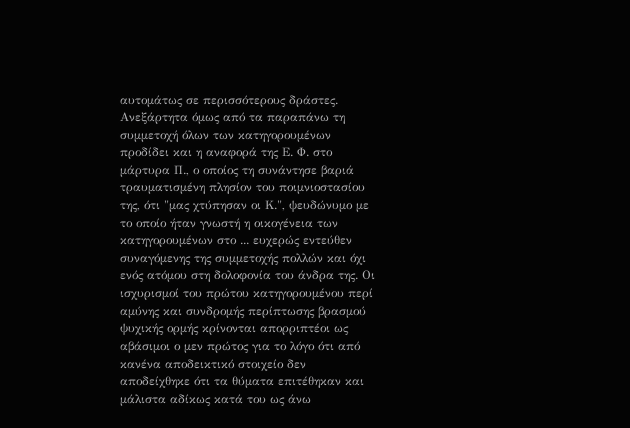αυτομάτως σε περισσότερους δράστες. Ανεξάρτητα όμως από τα παραπάνω τη συμμετοχή όλων των κατηγορουμένων προδίδει και η αναφορά της Ε. Φ. στο μάρτυρα Π., ο οποίος τη συνάντησε βαριά τραυματισμένη πλησίον του ποιμνιοστασίου της, ότι "μας χτύπησαν οι Κ.", ψευδώνυμο με το οποίο ήταν γνωστή η οικογένεια των κατηγορουμένων στο ... ευχερώς εντεύθεν συναγόμενης της συμμετοχής πολλών και όχι ενός ατόμου στη δολοφονία του άνδρα της. Οι ισχυρισμοί του πρώτου κατηγορουμένου περί αμύνης και συνδρομής περίπτωσης βρασμού ψυχικής ορμής κρίνονται απορριπτέοι ως αβάσιμοι ο μεν πρώτος για το λόγο ότι από κανένα αποδεικτικό στοιχείο δεν αποδείχθηκε ότι τα θύματα επιτέθηκαν και μάλιστα αδίκως κατά του ως άνω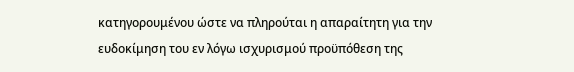κατηγορουμένου ώστε να πληρούται η απαραίτητη για την ευδοκίμηση του εν λόγω ισχυρισμού προϋπόθεση της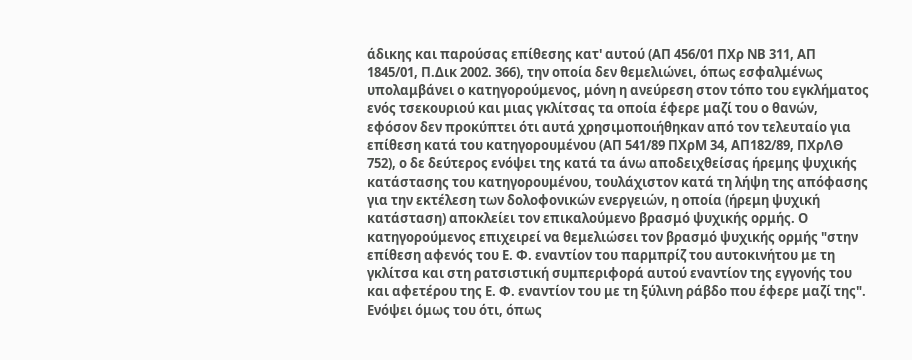άδικης και παρούσας επίθεσης κατ' αυτού (ΑΠ 456/01 ΠΧρ ΝΒ 311, ΑΠ 1845/01, Π.Δικ 2002. 366), την οποία δεν θεμελιώνει, όπως εσφαλμένως υπολαμβάνει ο κατηγορούμενος, μόνη η ανεύρεση στον τόπο του εγκλήματος ενός τσεκουριού και μιας γκλίτσας τα οποία έφερε μαζί του ο θανών, εφόσον δεν προκύπτει ότι αυτά χρησιμοποιήθηκαν από τον τελευταίο για επίθεση κατά του κατηγορουμένου (ΑΠ 541/89 ΠΧρΜ 34, ΑΠ182/89, ΠΧρΛΘ 752), ο δε δεύτερος ενόψει της κατά τα άνω αποδειχθείσας ήρεμης ψυχικής κατάστασης του κατηγορουμένου, τουλάχιστον κατά τη λήψη της απόφασης για την εκτέλεση των δολοφονικών ενεργειών, η οποία (ήρεμη ψυχική κατάσταση) αποκλείει τον επικαλούμενο βρασμό ψυχικής ορμής. Ο κατηγορούμενος επιχειρεί να θεμελιώσει τον βρασμό ψυχικής ορμής "στην επίθεση αφενός του Ε. Φ. εναντίον του παρμπρίζ του αυτοκινήτου με τη γκλίτσα και στη ρατσιστική συμπεριφορά αυτού εναντίον της εγγονής του και αφετέρου της Ε. Φ. εναντίον του με τη ξύλινη ράβδο που έφερε μαζί της". Ενόψει όμως του ότι, όπως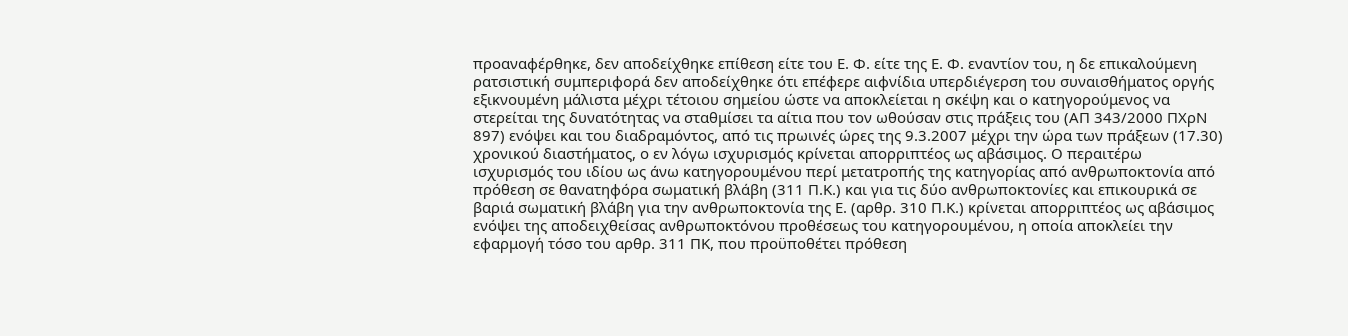προαναφέρθηκε, δεν αποδείχθηκε επίθεση είτε του Ε. Φ. είτε της Ε. Φ. εναντίον του, η δε επικαλούμενη ρατσιστική συμπεριφορά δεν αποδείχθηκε ότι επέφερε αιφνίδια υπερδιέγερση του συναισθήματος οργής εξικνουμένη μάλιστα μέχρι τέτοιου σημείου ώστε να αποκλείεται η σκέψη και ο κατηγορούμενος να στερείται της δυνατότητας να σταθμίσει τα αίτια που τον ωθούσαν στις πράξεις του (ΑΠ 343/2000 ΠΧρΝ 897) ενόψει και του διαδραμόντος, από τις πρωινές ώρες της 9.3.2007 μέχρι την ώρα των πράξεων (17.30) χρονικού διαστήματος, ο εν λόγω ισχυρισμός κρίνεται απορριπτέος ως αβάσιμος. Ο περαιτέρω ισχυρισμός του ιδίου ως άνω κατηγορουμένου περί μετατροπής της κατηγορίας από ανθρωποκτονία από πρόθεση σε θανατηφόρα σωματική βλάβη (311 Π.Κ.) και για τις δύο ανθρωποκτονίες και επικουρικά σε βαριά σωματική βλάβη για την ανθρωποκτονία της Ε. (αρθρ. 310 Π.Κ.) κρίνεται απορριπτέος ως αβάσιμος ενόψει της αποδειχθείσας ανθρωποκτόνου προθέσεως του κατηγορουμένου, η οποία αποκλείει την εφαρμογή τόσο του αρθρ. 311 ΠΚ, που προϋποθέτει πρόθεση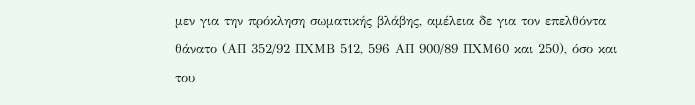μεν για την πρόκληση σωματικής βλάβης, αμέλεια δε για τον επελθόντα θάνατο (ΑΠ 352/92 ΠΧΜΒ 512, 596 ΑΠ 900/89 ΠΧΜ60 και 250), όσο και του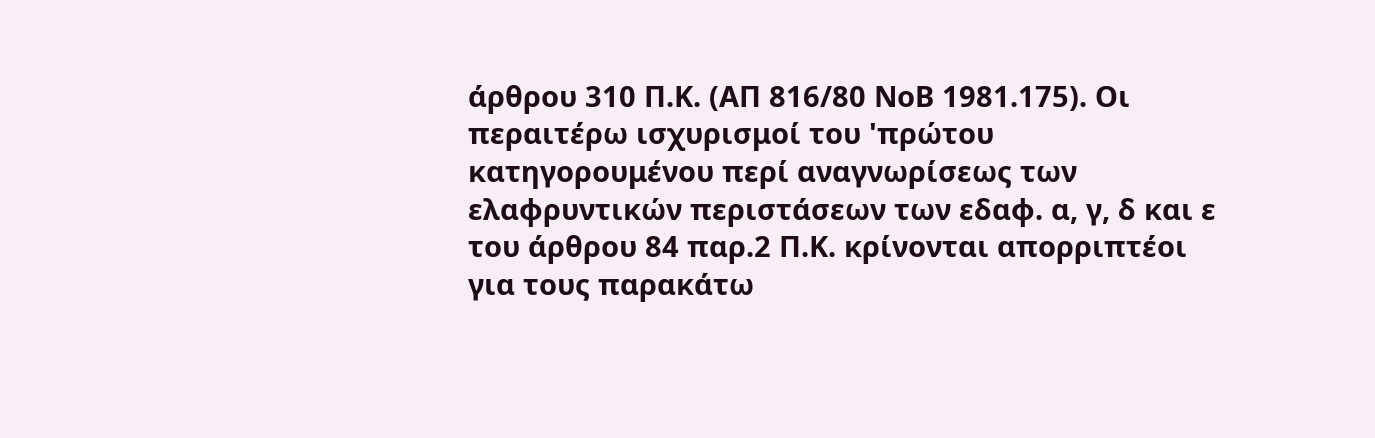άρθρου 310 Π.Κ. (ΑΠ 816/80 ΝοΒ 1981.175). Οι περαιτέρω ισχυρισμοί του 'πρώτου κατηγορουμένου περί αναγνωρίσεως των ελαφρυντικών περιστάσεων των εδαφ. α, γ, δ και ε του άρθρου 84 παρ.2 Π.Κ. κρίνονται απορριπτέοι για τους παρακάτω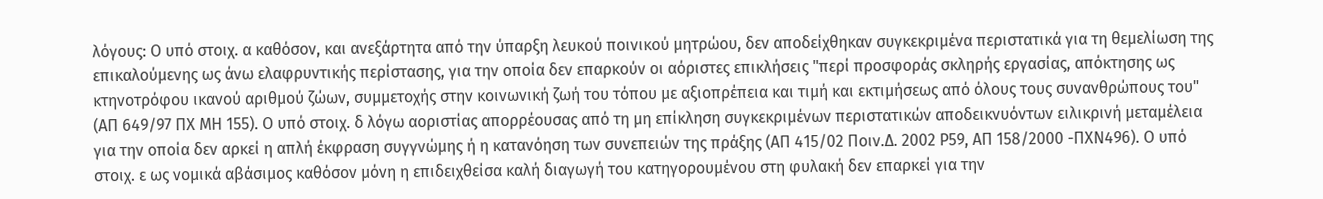λόγους: Ο υπό στοιχ. α καθόσον, και ανεξάρτητα από την ύπαρξη λευκού ποινικού μητρώου, δεν αποδείχθηκαν συγκεκριμένα περιστατικά για τη θεμελίωση της επικαλούμενης ως άνω ελαφρυντικής περίστασης, για την οποία δεν επαρκούν οι αόριστες επικλήσεις "περί προσφοράς σκληρής εργασίας, απόκτησης ως κτηνοτρόφου ικανού αριθμού ζώων, συμμετοχής στην κοινωνική ζωή του τόπου με αξιοπρέπεια και τιμή και εκτιμήσεως από όλους τους συνανθρώπους του" (ΑΠ 649/97 ΠΧ ΜΗ 155). Ο υπό στοιχ. δ λόγω αοριστίας απορρέουσας από τη μη επίκληση συγκεκριμένων περιστατικών αποδεικνυόντων ειλικρινή μεταμέλεια για την οποία δεν αρκεί η απλή έκφραση συγγνώμης ή η κατανόηση των συνεπειών της πράξης (ΑΠ 415/02 Ποιν.Δ. 2002 Ρ59, ΑΠ 158/2000 -ΠΧΝ496). Ο υπό στοιχ. ε ως νομικά αβάσιμος καθόσον μόνη η επιδειχθείσα καλή διαγωγή του κατηγορουμένου στη φυλακή δεν επαρκεί για την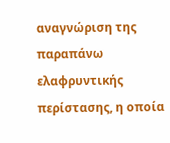αναγνώριση της παραπάνω ελαφρυντικής περίστασης, η οποία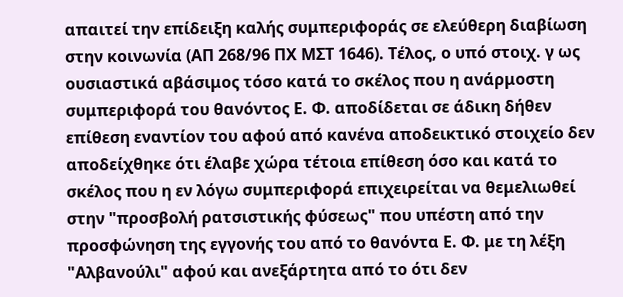απαιτεί την επίδειξη καλής συμπεριφοράς σε ελεύθερη διαβίωση στην κοινωνία (ΑΠ 268/96 ΠΧ ΜΣΤ 1646). Τέλος, ο υπό στοιχ. γ ως ουσιαστικά αβάσιμος τόσο κατά το σκέλος που η ανάρμοστη συμπεριφορά του θανόντος Ε. Φ. αποδίδεται σε άδικη δήθεν επίθεση εναντίον του αφού από κανένα αποδεικτικό στοιχείο δεν αποδείχθηκε ότι έλαβε χώρα τέτοια επίθεση όσο και κατά το σκέλος που η εν λόγω συμπεριφορά επιχειρείται να θεμελιωθεί στην "προσβολή ρατσιστικής φύσεως" που υπέστη από την προσφώνηση της εγγονής του από το θανόντα Ε. Φ. με τη λέξη "Αλβανούλι" αφού και ανεξάρτητα από το ότι δεν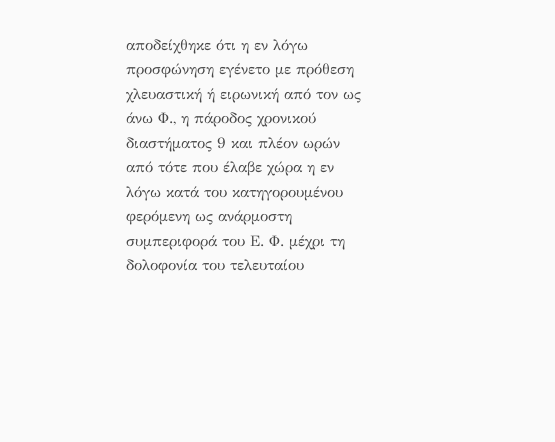αποδείχθηκε ότι η εν λόγω προσφώνηση εγένετο με πρόθεση χλευαστική ή ειρωνική από τον ως άνω Φ., η πάροδος χρονικού διαστήματος 9 και πλέον ωρών από τότε που έλαβε χώρα η εν λόγω κατά του κατηγορουμένου φερόμενη ως ανάρμοστη συμπεριφορά του Ε. Φ. μέχρι τη δολοφονία του τελευταίου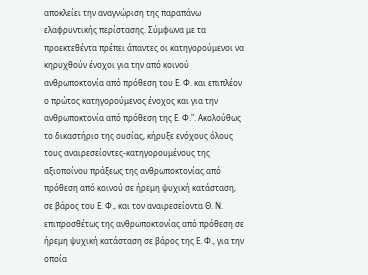αποκλείει την αναγνώριση της παραπάνω ελαφρυντικής περίστασης. Σύμφωνα με τα προεκτεθέντα πρέπει άπαντες οι κατηγορούμενοι να κηρυχθούν ένοχοι για την από κοινού ανθρωποκτονία από πρόθεση του Ε. Φ. και επιπλέον ο πρώτος κατηγορούμενος ένοχος και για την ανθρωποκτονία από πρόθεση της Ε. Φ.". Ακολούθως το δικαστήριο της ουσίας, κήρυξε ενόχους όλους τους αναιρεσείοντες-κατηγορουμένους της αξιοποίνου πράξεως της ανθρωποκτονίας από πρόθεση από κοινού σε ήρεμη ψυχική κατάσταση, σε βάρος του Ε. Φ., και τον αναιρεσείοντα Θ. Ν. επιπροσθέτως της ανθρωποκτονίας από πρόθεση σε ήρεμη ψυχική κατάσταση σε βάρος της Ε. Φ., για την οποία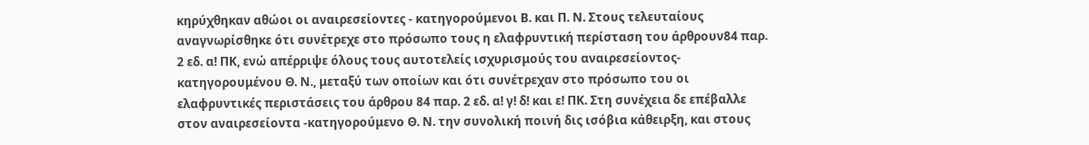κηρύχθηκαν αθώοι οι αναιρεσείοντες - κατηγορούμενοι Β. και Π. Ν. Στους τελευταίους αναγνωρίσθηκε ότι συνέτρεχε στο πρόσωπο τους η ελαφρυντική περίσταση του άρθρουν84 παρ. 2 εδ. α! ΠΚ, ενώ απέρριψε όλους τους αυτοτελείς ισχυρισμούς του αναιρεσείοντος-κατηγορουμένου Θ. Ν., μεταξύ των οποίων και ότι συνέτρεχαν στο πρόσωπο του οι ελαφρυντικές περιστάσεις του άρθρου 84 παρ. 2 εδ. α! γ! δ! και ε! ΠΚ. Στη συνέχεια δε επέβαλλε στον αναιρεσείοντα -κατηγορούμενο Θ. Ν. την συνολική ποινή δις ισόβια κάθειρξη, και στους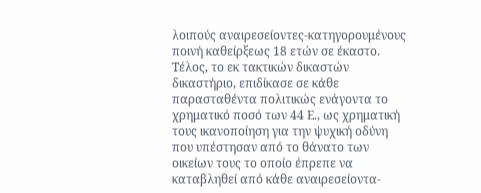λοιπούς αναιρεσείοντες-κατηγορουμένους ποινή καθείρξεως 18 ετών σε έκαστο. Τέλος, το εκ τακτικών δικαστών δικαστήριο, επιδίκασε σε κάθε παρασταθέντα πολιτικώς ενάγοντα το χρηματικό ποσό των 44 Ε., ως χρηματική τους ικανοποίηση για την ψυχική οδύνη που υπέστησαν από το θάνατο των οικείων τους το οποίο έπρεπε να καταβληθεί από κάθε αναιρεσείοντα-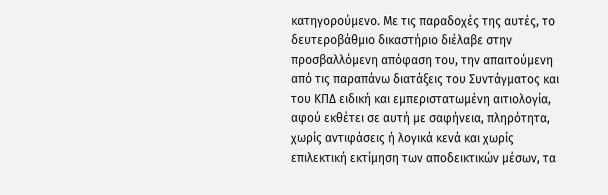κατηγορούμενο. Με τις παραδοχές της αυτές, το δευτεροβάθμιο δικαστήριο διέλαβε στην προσβαλλόμενη απόφαση του, την απαιτούμενη από τις παραπάνω διατάξεις του Συντάγματος και του ΚΠΔ ειδική και εμπεριστατωμένη αιτιολογία, αφού εκθέτει σε αυτή με σαφήνεια, πληρότητα, χωρίς αντιφάσεις ή λογικά κενά και χωρίς επιλεκτική εκτίμηση των αποδεικτικών μέσων, τα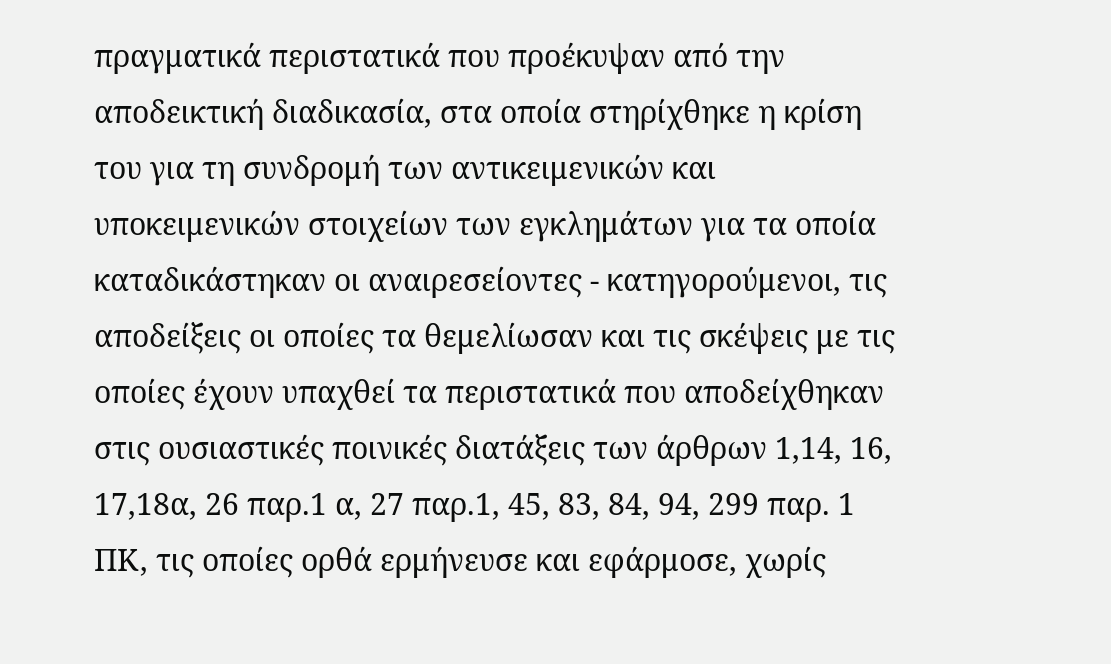πραγματικά περιστατικά που προέκυψαν από την αποδεικτική διαδικασία, στα οποία στηρίχθηκε η κρίση του για τη συνδρομή των αντικειμενικών και υποκειμενικών στοιχείων των εγκλημάτων για τα οποία καταδικάστηκαν οι αναιρεσείοντες - κατηγορούμενοι, τις αποδείξεις οι οποίες τα θεμελίωσαν και τις σκέψεις με τις οποίες έχουν υπαχθεί τα περιστατικά που αποδείχθηκαν στις ουσιαστικές ποινικές διατάξεις των άρθρων 1,14, 16, 17,18α, 26 παρ.1 α, 27 παρ.1, 45, 83, 84, 94, 299 παρ. 1 ΠΚ, τις οποίες ορθά ερμήνευσε και εφάρμοσε, χωρίς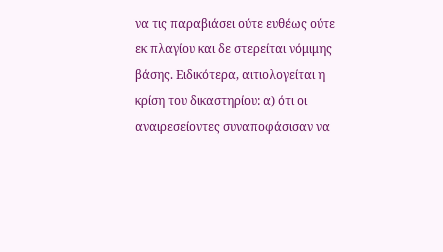να τις παραβιάσει ούτε ευθέως ούτε εκ πλαγίου και δε στερείται νόμιμης βάσης. Ειδικότερα, αιτιολογείται η κρίση του δικαστηρίου: α) ότι οι αναιρεσείοντες συναποφάσισαν να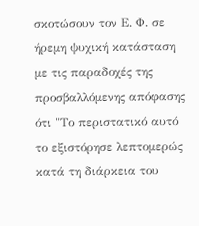σκοτώσουν τον Ε. Φ. σε ήρεμη ψυχική κατάσταση με τις παραδοχές της προσβαλλόμενης απόφασης ότι "Το περιστατικό αυτό το εξιστόρησε λεπτομερώς κατά τη διάρκεια του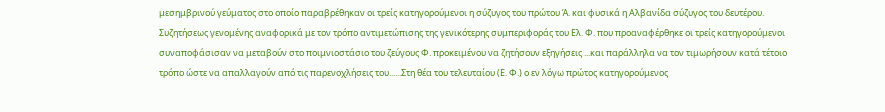μεσημβρινού γεύματος στο οποίο παραβρέθηκαν οι τρείς κατηγορούμενοι η σύζυγος του πρώτου Ά. και φυσικά η Αλβανίδα σύζυγος του δευτέρου. Συζητήσεως γενομένης αναφορικά με τον τρόπο αντιμετώπισης της γενικότερης συμπεριφοράς του Ελ. Φ. που προαναφέρθηκε οι τρείς κατηγορούμενοι συναποφάσισαν να μεταβούν στο ποιμνιοστάσιο του ζεύγους Φ. προκειμένου να ζητήσουν εξηγήσεις ...και παράλληλα να τον τιμωρήσουν κατά τέτοιο τρόπο ώστε να απαλλαγούν από τις παρενοχλήσεις του......Στη θέα του τελευταίου (Ε. Φ.) ο εν λόγω πρώτος κατηγορούμενος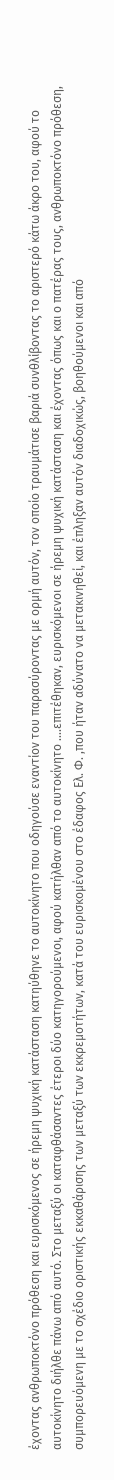έχοντας ανθρωποκτόνο πρόθεση και ευρισκόμενος σε ήρεμη ψυχική κατάσταση κατηύθηνε το αυτοκίνητο που οδηγούσε εναντίον του παρασύροντας με ορμή αυτόν, τον οποίο τραυμάτισε βαριά συνθλίβοντας το αριστερό κάτω άκρο του, αφού το αυτοκίνητο διήλθε πάνω από αυτό. Στο μεταξύ οι καταφθάσαντες έτεροι δύο κατηγορούμενοι, αφού κατήλθαν από το αυτοκίνητο ....επιτέθηκαν, ευρισκόμενοι σε ήρεμη ψυχική κατάσταση και έχοντας όπως και ο πατέρας τους, ανθρωποκτόνο πρόθεση, συμπορευόμενη με το σχέδιο οριστικής εκκαθάρισης των μεταξύ των εκκρεμοτήτων, κατά του ευρισκομένου στο έδαφος Ελ. Φ. ,που ήταν αδύνατο να μετακινηθεί, και έπληξαν αυτόν διαδοχικώς, βοηθούμενοι και από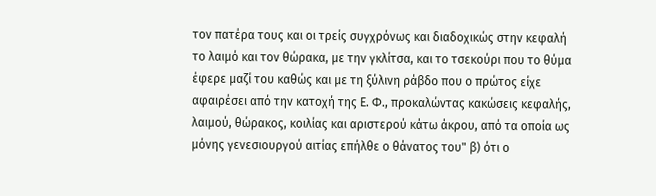τον πατέρα τους και οι τρείς συγχρόνως και διαδοχικώς στην κεφαλή το λαιμό και τον θώρακα, με την γκλίτσα, και το τσεκούρι που το θύμα έφερε μαζί του καθώς και με τη ξύλινη ράβδο που ο πρώτος είχε αφαιρέσει από την κατοχή της Ε. Φ., προκαλώντας κακώσεις κεφαλής, λαιμού, θώρακος, κοιλίας και αριστερού κάτω άκρου, από τα οποία ως μόνης γενεσιουργού αιτίας επήλθε ο θάνατος του" β) ότι ο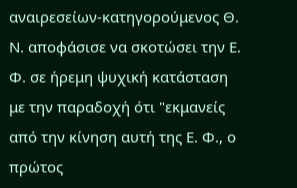αναιρεσείων-κατηγορούμενος Θ. Ν. αποφάσισε να σκοτώσει την Ε. Φ. σε ήρεμη ψυχική κατάσταση με την παραδοχή ότι "εκμανείς από την κίνηση αυτή της Ε. Φ., ο πρώτος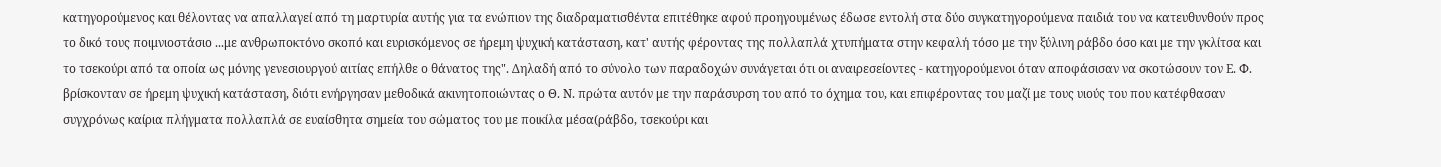κατηγορούμενος και θέλοντας να απαλλαγεί από τη μαρτυρία αυτής για τα ενώπιον της διαδραματισθέντα επιτέθηκε αφού προηγουμένως έδωσε εντολή στα δύο συγκατηγορούμενα παιδιά του να κατευθυνθούν προς το δικό τους ποιμνιοστάσιο ...με ανθρωποκτόνο σκοπό και ευρισκόμενος σε ήρεμη ψυχική κατάσταση, κατ' αυτής φέροντας της πολλαπλά χτυπήματα στην κεφαλή τόσο με την ξύλινη ράβδο όσο και με την γκλίτσα και το τσεκούρι από τα οποία ως μόνης γενεσιουργού αιτίας επήλθε ο θάνατος της". Δηλαδή από το σύνολο των παραδοχών συνάγεται ότι οι αναιρεσείοντες - κατηγορούμενοι όταν αποφάσισαν να σκοτώσουν τον Ε. Φ. βρίσκονταν σε ήρεμη ψυχική κατάσταση, διότι ενήργησαν μεθοδικά ακινητοποιώντας ο Θ. Ν. πρώτα αυτόν με την παράσυρση του από το όχημα του, και επιφέροντας του μαζί με τους υιούς του που κατέφθασαν συγχρόνως καίρια πλήγματα πολλαπλά σε ευαίσθητα σημεία του σώματος του με ποικίλα μέσα(ράβδο, τσεκούρι και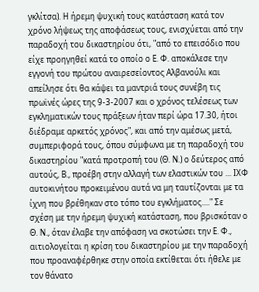γκλίτσα). Η ήρεμη ψυχική τους κατάσταση κατά τον χρόνο λήψεως της αποφάσεως τους, ενισχύεται από την παραδοχή του δικαστηρίου ότι, "από το επεισόδιο που είχε προηγηθεί κατά το οποίο ο Ε. Φ. αποκάλεσε την εγγονή του πρώτου αναιρεσείοντος Αλβανούλι και απείλησε ότι θα κάψει τα μαντριά τους συνέβη τις πρωϊνές ώρες της 9-3-2007 και ο χρόνος τελέσεως των εγκληματικών τους πράξεων ήταν περί ώρα 17.30, ήτοι διέδραμε αρκετός χρόνος", και από την αμέσως μετά, συμπεριφορά τους, όπου σύμφωνα με τη παραδοχή του δικαστηρίου "κατά προτροπή του (Θ. Ν.) ο δεύτερος από αυτούς, Β., προέβη στην αλλαγή των ελαστικών του ... ΙΧΦ αυτοκινήτου προκειμένου αυτά να μη ταυτίζονται με τα ίχνη που βρέθηκαν στο τόπο του εγκλήματος...." Σε σχέση με την ήρεμη ψυχική κατάσταση, που βρισκόταν ο Θ. Ν., όταν έλαβε την απόφαση να σκοτώσει την Ε. Φ., αιτιολογείται η κρίση του δικαστηρίου με την παραδοχή που προαναφέρθηκε στην οποία εκτίθεται ότι ήθελε με τον θάνατο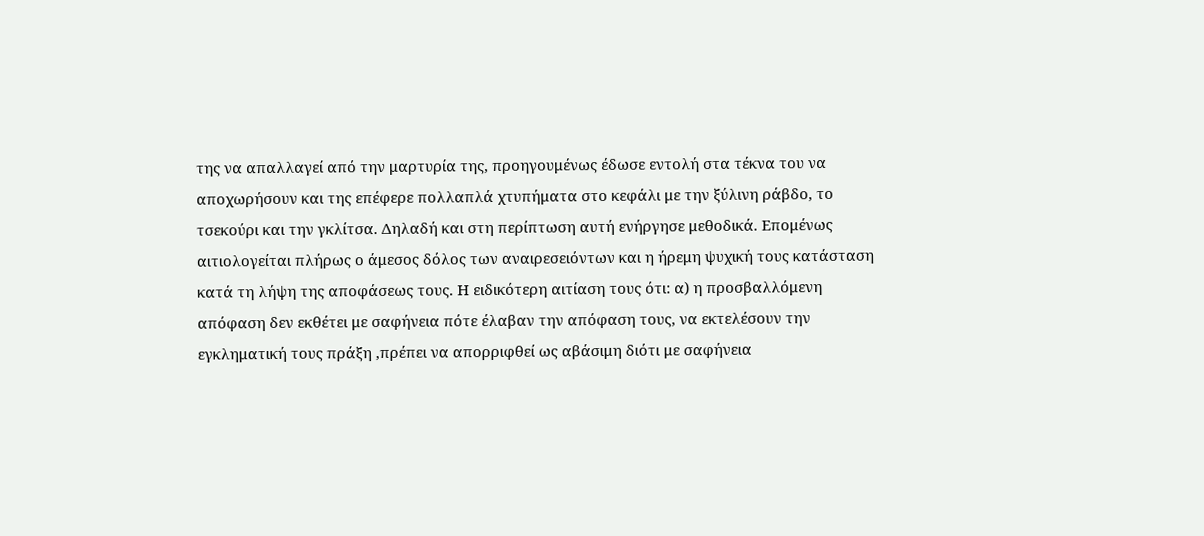της να απαλλαγεί από την μαρτυρία της, προηγουμένως έδωσε εντολή στα τέκνα του να αποχωρήσουν και της επέφερε πολλαπλά χτυπήματα στο κεφάλι με την ξύλινη ράβδο, το τσεκούρι και την γκλίτσα. Δηλαδή και στη περίπτωση αυτή ενήργησε μεθοδικά. Επομένως αιτιολογείται πλήρως ο άμεσος δόλος των αναιρεσειόντων και η ήρεμη ψυχική τους κατάσταση κατά τη λήψη της αποφάσεως τους. Η ειδικότερη αιτίαση τους ότι: α) η προσβαλλόμενη απόφαση δεν εκθέτει με σαφήνεια πότε έλαβαν την απόφαση τους, να εκτελέσουν την εγκληματική τους πράξη ,πρέπει να απορριφθεί ως αβάσιμη διότι με σαφήνεια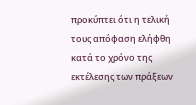προκύπτει ότι η τελική τους απόφαση ελήφθη κατά το χρόνο της εκτέλεσης των πράξεων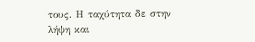τους. Η ταχύτητα δε στην λήψη και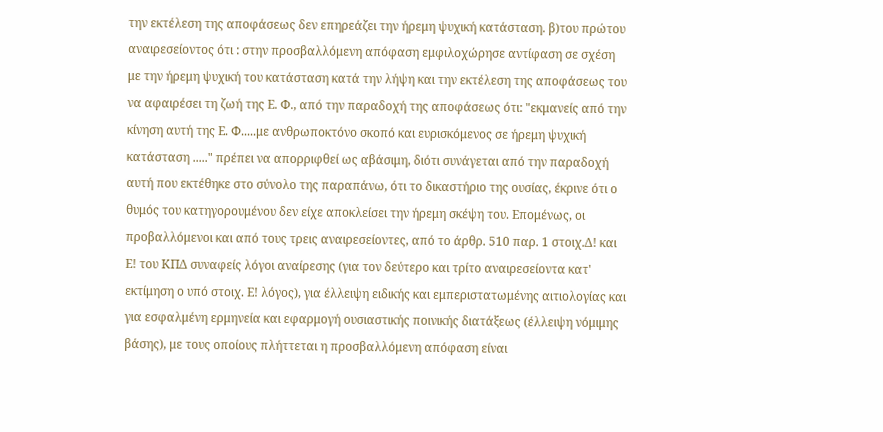την εκτέλεση της αποφάσεως δεν επηρεάζει την ήρεμη ψυχική κατάσταση. β)του πρώτου αναιρεσείοντος ότι : στην προσβαλλόμενη απόφαση εμφιλοχώρησε αντίφαση σε σχέση με την ήρεμη ψυχική του κατάσταση κατά την λήψη και την εκτέλεση της αποφάσεως του να αφαιρέσει τη ζωή της Ε. Φ., από την παραδοχή της αποφάσεως ότι: "εκμανείς από την κίνηση αυτή της Ε. Φ.....με ανθρωποκτόνο σκοπό και ευρισκόμενος σε ήρεμη ψυχική κατάσταση ....." πρέπει να απορριφθεί ως αβάσιμη, διότι συνάγεται από την παραδοχή αυτή που εκτέθηκε στο σύνολο της παραπάνω, ότι το δικαστήριο της ουσίας, έκρινε ότι ο θυμός του κατηγορουμένου δεν είχε αποκλείσει την ήρεμη σκέψη του. Επομένως, οι προβαλλόμενοι και από τους τρεις αναιρεσείοντες, από το άρθρ. 510 παρ. 1 στοιχ.Δ! και Ε! του ΚΠΔ συναφείς λόγοι αναίρεσης (για τον δεύτερο και τρίτο αναιρεσείοντα κατ' εκτίμηση ο υπό στοιχ. Ε! λόγος), για έλλειψη ειδικής και εμπεριστατωμένης αιτιολογίας και για εσφαλμένη ερμηνεία και εφαρμογή ουσιαστικής ποινικής διατάξεως (έλλειψη νόμιμης βάσης), με τους οποίους πλήττεται η προσβαλλόμενη απόφαση είναι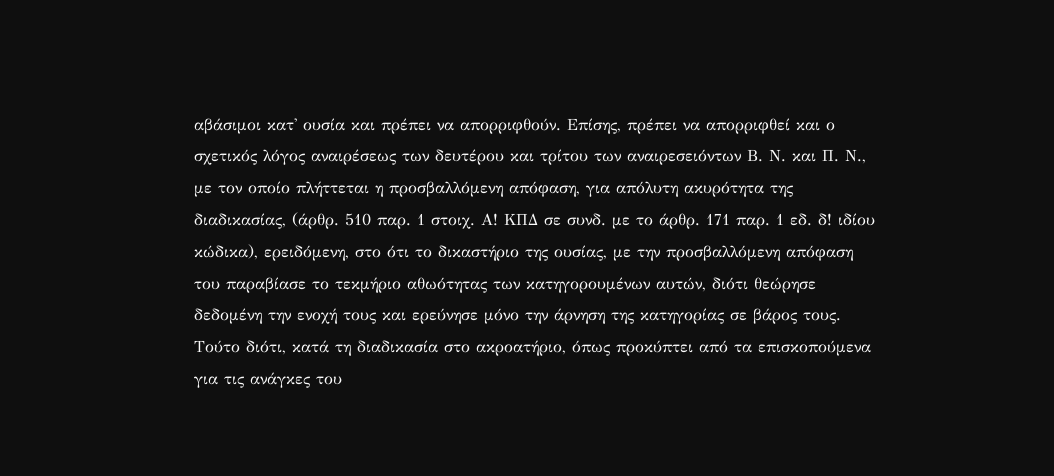αβάσιμοι κατ' ουσία και πρέπει να απορριφθούν. Επίσης, πρέπει να απορριφθεί και ο σχετικός λόγος αναιρέσεως των δευτέρου και τρίτου των αναιρεσειόντων Β. Ν. και Π. Ν., με τον οποίο πλήττεται η προσβαλλόμενη απόφαση, για απόλυτη ακυρότητα της διαδικασίας, (άρθρ. 510 παρ. 1 στοιχ. Α! ΚΠΔ σε συνδ. με το άρθρ. 171 παρ. 1 εδ. δ! ιδίου κώδικα), ερειδόμενη, στο ότι το δικαστήριο της ουσίας, με την προσβαλλόμενη απόφαση του παραβίασε το τεκμήριο αθωότητας των κατηγορουμένων αυτών, διότι θεώρησε δεδομένη την ενοχή τους και ερεύνησε μόνο την άρνηση της κατηγορίας σε βάρος τους. Τούτο διότι, κατά τη διαδικασία στο ακροατήριο, όπως προκύπτει από τα επισκοπούμενα για τις ανάγκες του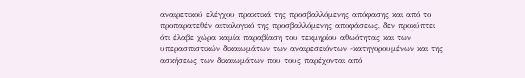αναιρετικού ελέγχου πρακτικά της προσβαλλόμενης απόφασης και από το προπαρατεθέν αιτιολογικό της προσβαλλόμενης αποφάσεως, δεν προκύπτει ότι έλαβε χώρα καμία παραβίαση του τεκμηρίου αθωότητας και των υπερασπιστικών δικαιωμάτων των αναιρεσειόντων -κατηγορουμένων και της ασκήσεως των δικαιωμάτων που τους παρέχονται από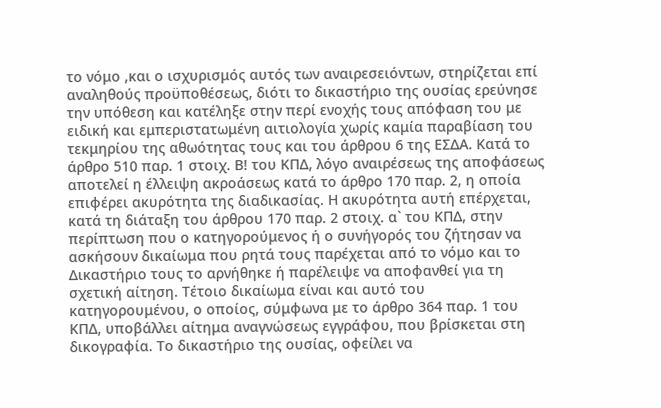το νόμο ,και ο ισχυρισμός αυτός των αναιρεσειόντων, στηρίζεται επί αναληθούς προϋποθέσεως, διότι το δικαστήριο της ουσίας ερεύνησε την υπόθεση και κατέληξε στην περί ενοχής τους απόφαση του με ειδική και εμπεριστατωμένη αιτιολογία χωρίς καμία παραβίαση του τεκμηρίου της αθωότητας τους και του άρθρου 6 της ΕΣΔΑ. Κατά το άρθρο 510 παρ. 1 στοιχ. Β! του ΚΠΔ, λόγο αναιρέσεως της αποφάσεως αποτελεί η έλλειψη ακροάσεως κατά το άρθρο 170 παρ. 2, η οποία επιφέρει ακυρότητα της διαδικασίας. Η ακυρότητα αυτή επέρχεται, κατά τη διάταξη του άρθρου 170 παρ. 2 στοιχ. α` του ΚΠΔ, στην περίπτωση που ο κατηγορούμενος ή ο συνήγορός του ζήτησαν να ασκήσουν δικαίωμα που ρητά τους παρέχεται από το νόμο και το Δικαστήριο τους το αρνήθηκε ή παρέλειψε να αποφανθεί για τη σχετική αίτηση. Τέτοιο δικαίωμα είναι και αυτό του κατηγορουμένου, ο οποίος, σύμφωνα με το άρθρο 364 παρ. 1 του ΚΠΔ, υποβάλλει αίτημα αναγνώσεως εγγράφου, που βρίσκεται στη δικογραφία. Το δικαστήριο της ουσίας, οφείλει να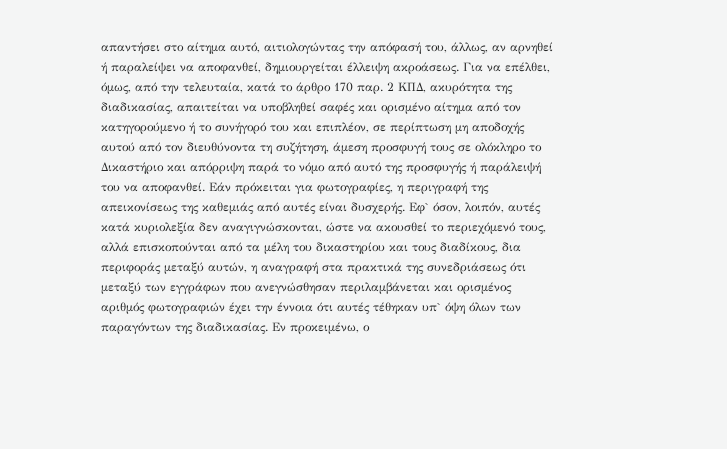απαντήσει στο αίτημα αυτό, αιτιολογώντας την απόφασή του, άλλως, αν αρνηθεί ή παραλείψει να αποφανθεί, δημιουργείται έλλειψη ακροάσεως. Για να επέλθει, όμως, από την τελευταία, κατά το άρθρο 170 παρ. 2 ΚΠΔ, ακυρότητα της διαδικασίας, απαιτείται να υποβληθεί σαφές και ορισμένο αίτημα από τον κατηγορούμενο ή το συνήγορό του και επιπλέον, σε περίπτωση μη αποδοχής αυτού από τον διευθύνοντα τη συζήτηση, άμεση προσφυγή τους σε ολόκληρο το Δικαστήριο και απόρριψη παρά το νόμο από αυτό της προσφυγής ή παράλειψή του να αποφανθεί. Εάν πρόκειται για φωτογραφίες, η περιγραφή της απεικονίσεως της καθεμιάς από αυτές είναι δυσχερής. Εφ` όσον, λοιπόν, αυτές κατά κυριολεξία δεν αναγιγνώσκονται, ώστε να ακουσθεί το περιεχόμενό τους, αλλά επισκοπούνται από τα μέλη του δικαστηρίου και τους διαδίκους, δια περιφοράς μεταξύ αυτών, η αναγραφή στα πρακτικά της συνεδριάσεως ότι μεταξύ των εγγράφων που ανεγνώσθησαν περιλαμβάνεται και ορισμένος αριθμός φωτογραφιών έχει την έννοια ότι αυτές τέθηκαν υπ` όψη όλων των παραγόντων της διαδικασίας. Εν προκειμένω, ο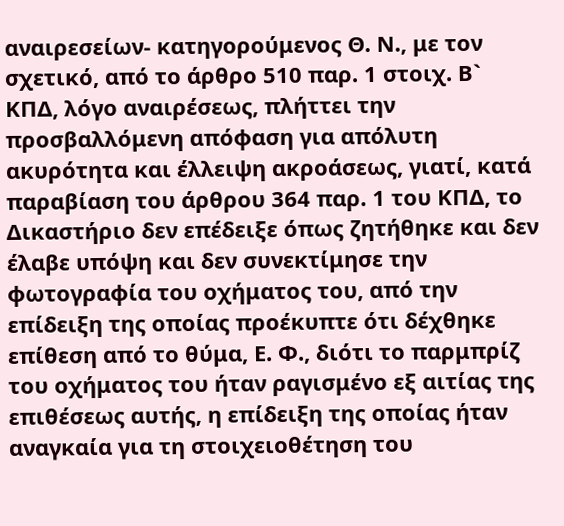αναιρεσείων- κατηγορούμενος Θ. Ν., με τον σχετικό, από το άρθρο 510 παρ. 1 στοιχ. Β` ΚΠΔ, λόγο αναιρέσεως, πλήττει την προσβαλλόμενη απόφαση για απόλυτη ακυρότητα και έλλειψη ακροάσεως, γιατί, κατά παραβίαση του άρθρου 364 παρ. 1 του ΚΠΔ, το Δικαστήριο δεν επέδειξε όπως ζητήθηκε και δεν έλαβε υπόψη και δεν συνεκτίμησε την φωτογραφία του οχήματος του, από την επίδειξη της οποίας προέκυπτε ότι δέχθηκε επίθεση από το θύμα, Ε. Φ., διότι το παρμπρίζ του οχήματος του ήταν ραγισμένο εξ αιτίας της επιθέσεως αυτής, η επίδειξη της οποίας ήταν αναγκαία για τη στοιχειοθέτηση του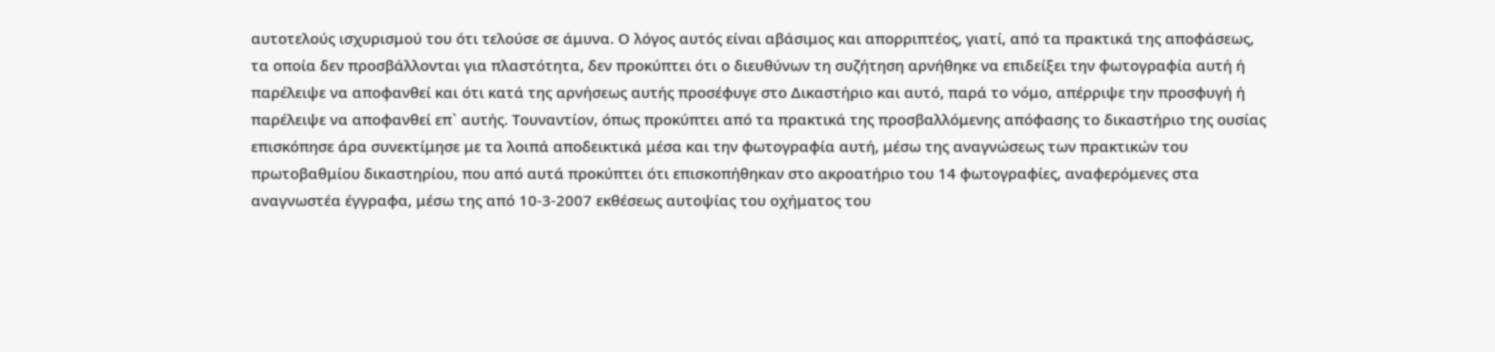αυτοτελούς ισχυρισμού του ότι τελούσε σε άμυνα. Ο λόγος αυτός είναι αβάσιμος και απορριπτέος, γιατί, από τα πρακτικά της αποφάσεως, τα οποία δεν προσβάλλονται για πλαστότητα, δεν προκύπτει ότι ο διευθύνων τη συζήτηση αρνήθηκε να επιδείξει την φωτογραφία αυτή ή παρέλειψε να αποφανθεί και ότι κατά της αρνήσεως αυτής προσέφυγε στο Δικαστήριο και αυτό, παρά το νόμο, απέρριψε την προσφυγή ή παρέλειψε να αποφανθεί επ` αυτής. Τουναντίον, όπως προκύπτει από τα πρακτικά της προσβαλλόμενης απόφασης το δικαστήριο της ουσίας επισκόπησε άρα συνεκτίμησε με τα λοιπά αποδεικτικά μέσα και την φωτογραφία αυτή, μέσω της αναγνώσεως των πρακτικών του πρωτοβαθμίου δικαστηρίου, που από αυτά προκύπτει ότι επισκοπήθηκαν στο ακροατήριο του 14 φωτογραφίες, αναφερόμενες στα αναγνωστέα έγγραφα, μέσω της από 10-3-2007 εκθέσεως αυτοψίας του οχήματος του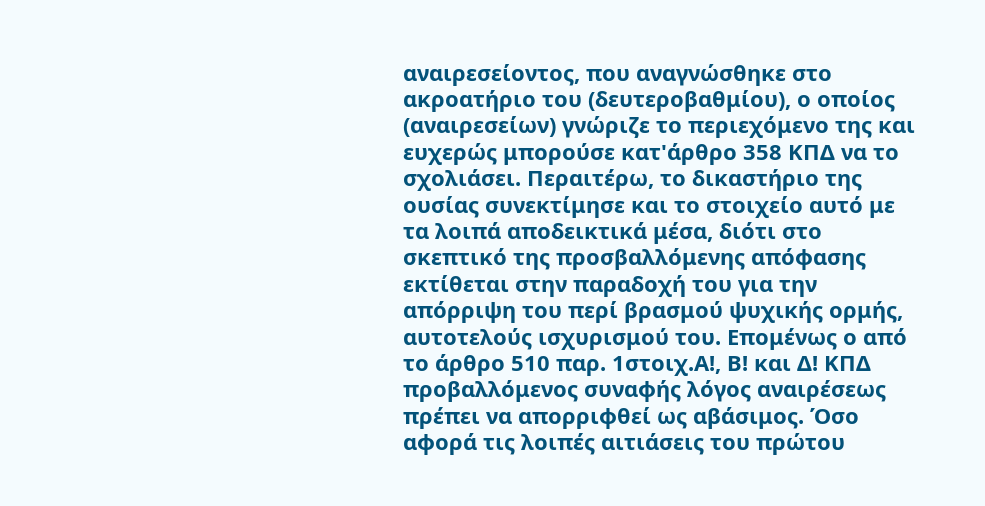αναιρεσείοντος, που αναγνώσθηκε στο ακροατήριο του (δευτεροβαθμίου), ο οποίος (αναιρεσείων) γνώριζε το περιεχόμενο της και ευχερώς μπορούσε κατ'άρθρο 358 ΚΠΔ να το σχολιάσει. Περαιτέρω, το δικαστήριο της ουσίας συνεκτίμησε και το στοιχείο αυτό με τα λοιπά αποδεικτικά μέσα, διότι στο σκεπτικό της προσβαλλόμενης απόφασης εκτίθεται στην παραδοχή του για την απόρριψη του περί βρασμού ψυχικής ορμής, αυτοτελούς ισχυρισμού του. Επομένως ο από το άρθρο 510 παρ. 1στοιχ.Α!, Β! και Δ! ΚΠΔ προβαλλόμενος συναφής λόγος αναιρέσεως πρέπει να απορριφθεί ως αβάσιμος. Όσο αφορά τις λοιπές αιτιάσεις του πρώτου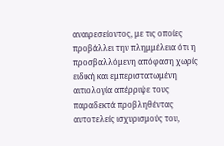αναιρεσείοντος, με τις οποίες προβάλλει την πλημμέλεια ότι η προσβαλλόμενη απόφαση χωρίς ειδική και εμπεριστατωμένη αιτιολογία απέρριψε τους παραδεκτά προβληθέντας αυτοτελείς ισχυρισμούς του,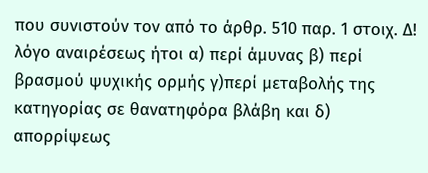που συνιστούν τον από το άρθρ. 510 παρ. 1 στοιχ. Δ! λόγο αναιρέσεως ήτοι α) περί άμυνας β) περί βρασμού ψυχικής ορμής γ)περί μεταβολής της κατηγορίας σε θανατηφόρα βλάβη και δ) απορρίψεως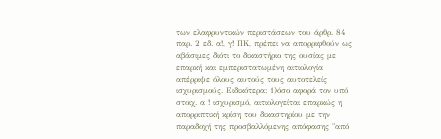των ελαφρυντικών περιστάσεων του άρθρ. 84 παρ. 2 εδ. α!, γ! ΠΚ, πρέπει να απορριφθούν ως αβάσιμες διότι το δικαστήριο της ουσίας με επαρκή και εμπεριστατωμένη αιτιολογία απέρριψε όλους αυτούς τους αυτοτελείς ισχυρισμούς. Ειδικότερα: 1)όσο αφορά τον υπό στοιχ. α ! ισχυρισμό, αιτιολογείται επαρκώς η απορριπτική κρίση του δικαστηρίου με την παραδοχή της προσβαλλόμενης απόφασης "από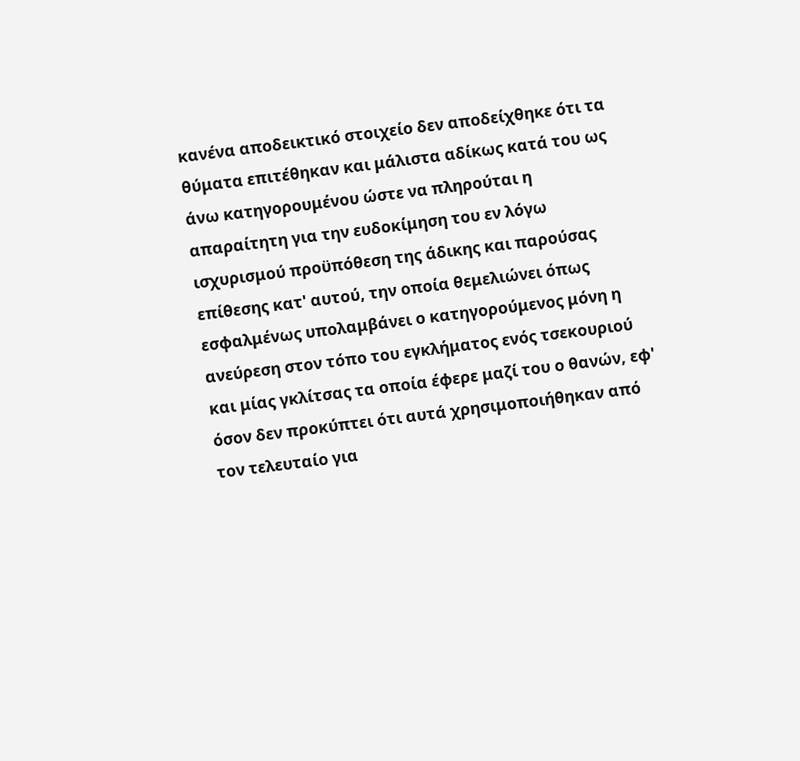κανένα αποδεικτικό στοιχείο δεν αποδείχθηκε ότι τα θύματα επιτέθηκαν και μάλιστα αδίκως κατά του ως άνω κατηγορουμένου ώστε να πληρούται η απαραίτητη για την ευδοκίμηση του εν λόγω ισχυρισμού προϋπόθεση της άδικης και παρούσας επίθεσης κατ' αυτού, την οποία θεμελιώνει όπως εσφαλμένως υπολαμβάνει ο κατηγορούμενος μόνη η ανεύρεση στον τόπο του εγκλήματος ενός τσεκουριού και μίας γκλίτσας τα οποία έφερε μαζί του ο θανών, εφ' όσον δεν προκύπτει ότι αυτά χρησιμοποιήθηκαν από τον τελευταίο για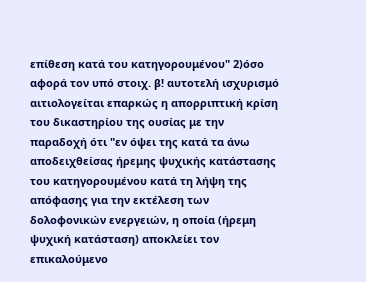επίθεση κατά του κατηγορουμένου" 2)όσο αφορά τον υπό στοιχ. β! αυτοτελή ισχυρισμό αιτιολογείται επαρκώς η απορριπτική κρίση του δικαστηρίου της ουσίας με την παραδοχή ότι "εν όψει της κατά τα άνω αποδειχθείσας ήρεμης ψυχικής κατάστασης του κατηγορουμένου κατά τη λήψη της απόφασης για την εκτέλεση των δολοφονικών ενεργειών, η οποία (ήρεμη ψυχική κατάσταση) αποκλείει τον επικαλούμενο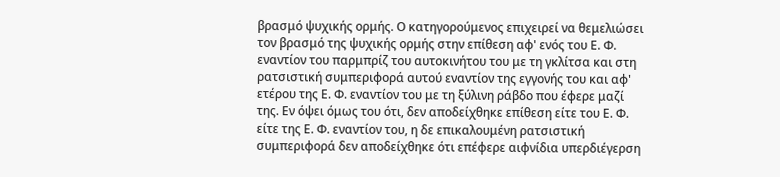βρασμό ψυχικής ορμής. Ο κατηγορούμενος επιχειρεί να θεμελιώσει τον βρασμό της ψυχικής ορμής στην επίθεση αφ' ενός του Ε. Φ. εναντίον του παρμπρίζ του αυτοκινήτου του με τη γκλίτσα και στη ρατσιστική συμπεριφορά αυτού εναντίον της εγγονής του και αφ' ετέρου της Ε. Φ. εναντίον του με τη ξύλινη ράβδο που έφερε μαζί της. Εν όψει όμως του ότι, δεν αποδείχθηκε επίθεση είτε του Ε. Φ. είτε της Ε. Φ. εναντίον του, η δε επικαλουμένη ρατσιστική συμπεριφορά δεν αποδείχθηκε ότι επέφερε αιφνίδια υπερδιέγερση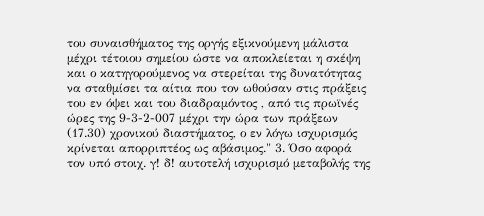του συναισθήματος της οργής εξικνούμενη μάλιστα μέχρι τέτοιου σημείου ώστε να αποκλείεται η σκέψη και ο κατηγορούμενος να στερείται της δυνατότητας να σταθμίσει τα αίτια που τον ωθούσαν στις πράξεις του εν όψει και του διαδραμόντος , από τις πρωϊνές ώρες της 9-3-2-007 μέχρι την ώρα των πράξεων (17.30) χρονικού διαστήματος, ο εν λόγω ισχυρισμός κρίνεται απορριπτέος ως αβάσιμος." 3. Όσο αφορά τον υπό στοιχ. γ! δ! αυτοτελή ισχυρισμό μεταβολής της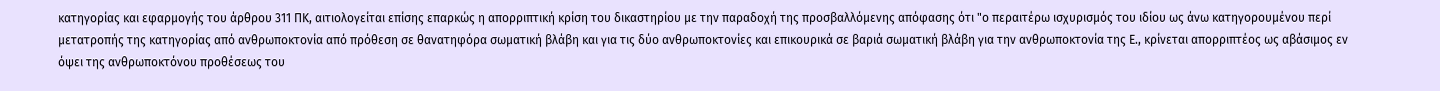κατηγορίας και εφαρμογής του άρθρου 311 ΠΚ, αιτιολογείται επίσης επαρκώς η απορριπτική κρίση του δικαστηρίου με την παραδοχή της προσβαλλόμενης απόφασης ότι "ο περαιτέρω ισχυρισμός του ιδίου ως άνω κατηγορουμένου περί μετατροπής της κατηγορίας από ανθρωποκτονία από πρόθεση σε θανατηφόρα σωματική βλάβη και για τις δύο ανθρωποκτονίες και επικουρικά σε βαριά σωματική βλάβη για την ανθρωποκτονία της Ε., κρίνεται απορριπτέος ως αβάσιμος εν όψει της ανθρωποκτόνου προθέσεως του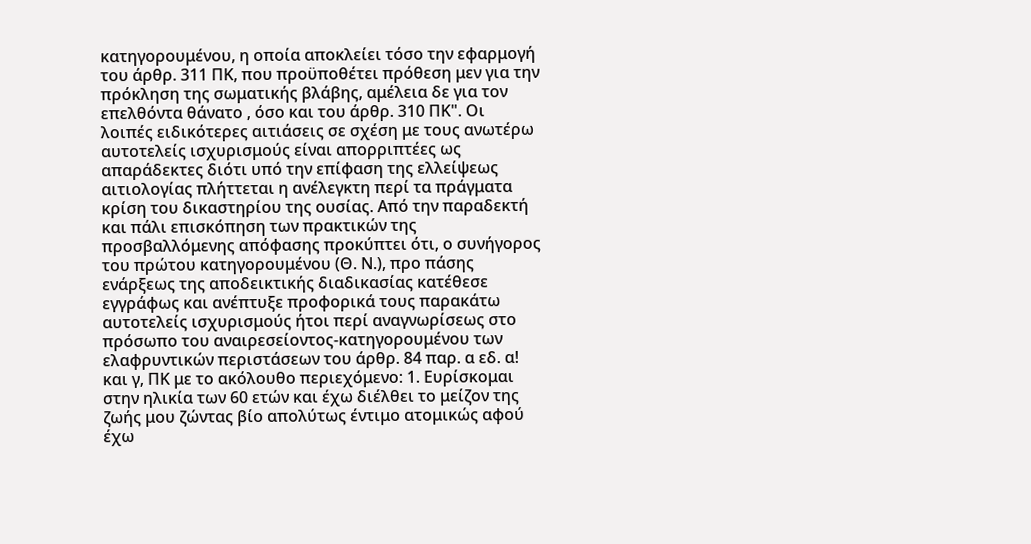κατηγορουμένου, η οποία αποκλείει τόσο την εφαρμογή του άρθρ. 311 ΠΚ, που προϋποθέτει πρόθεση μεν για την πρόκληση της σωματικής βλάβης, αμέλεια δε για τον επελθόντα θάνατο , όσο και του άρθρ. 310 ΠΚ". Οι λοιπές ειδικότερες αιτιάσεις σε σχέση με τους ανωτέρω αυτοτελείς ισχυρισμούς είναι απορριπτέες ως απαράδεκτες διότι υπό την επίφαση της ελλείψεως αιτιολογίας πλήττεται η ανέλεγκτη περί τα πράγματα κρίση του δικαστηρίου της ουσίας. Από την παραδεκτή και πάλι επισκόπηση των πρακτικών της προσβαλλόμενης απόφασης προκύπτει ότι, ο συνήγορος του πρώτου κατηγορουμένου (Θ. Ν.), προ πάσης ενάρξεως της αποδεικτικής διαδικασίας κατέθεσε εγγράφως και ανέπτυξε προφορικά τους παρακάτω αυτοτελείς ισχυρισμούς ήτοι περί αναγνωρίσεως στο πρόσωπο του αναιρεσείοντος-κατηγορουμένου των ελαφρυντικών περιστάσεων του άρθρ. 84 παρ. α εδ. α! και γ, ΠΚ με το ακόλουθο περιεχόμενο: 1. Ευρίσκομαι στην ηλικία των 60 ετών και έχω διέλθει το μείζον της ζωής μου ζώντας βίο απολύτως έντιμο ατομικώς αφού έχω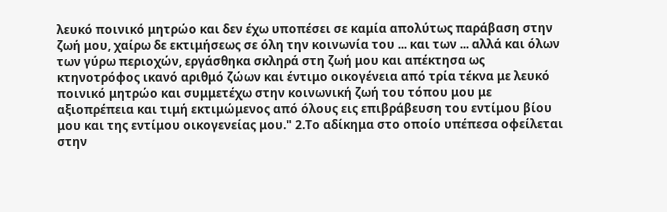λευκό ποινικό μητρώο και δεν έχω υποπέσει σε καμία απολύτως παράβαση στην ζωή μου, χαίρω δε εκτιμήσεως σε όλη την κοινωνία του ... και των ... αλλά και όλων των γύρω περιοχών, εργάσθηκα σκληρά στη ζωή μου και απέκτησα ως κτηνοτρόφος ικανό αριθμό ζώων και έντιμο οικογένεια από τρία τέκνα με λευκό ποινικό μητρώο και συμμετέχω στην κοινωνική ζωή του τόπου μου με αξιοπρέπεια και τιμή εκτιμώμενος από όλους εις επιβράβευση του εντίμου βίου μου και της εντίμου οικογενείας μου." 2.Το αδίκημα στο οποίο υπέπεσα οφείλεται στην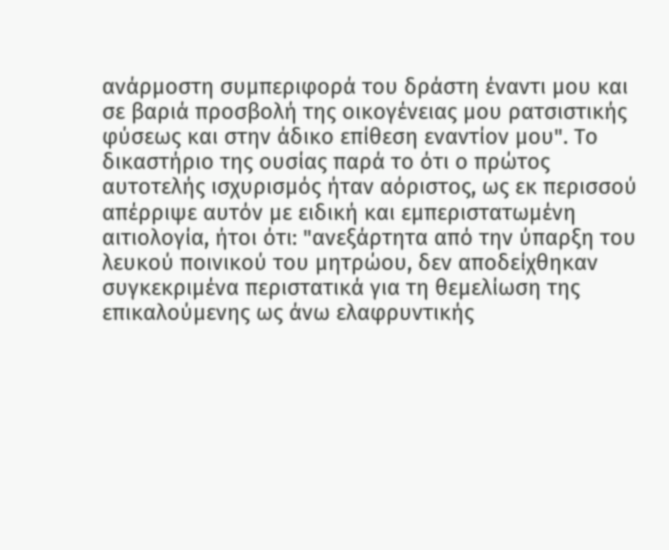ανάρμοστη συμπεριφορά του δράστη έναντι μου και σε βαριά προσβολή της οικογένειας μου ρατσιστικής φύσεως και στην άδικο επίθεση εναντίον μου". Το δικαστήριο της ουσίας παρά το ότι ο πρώτος αυτοτελής ισχυρισμός ήταν αόριστος, ως εκ περισσού απέρριψε αυτόν με ειδική και εμπεριστατωμένη αιτιολογία, ήτοι ότι: "ανεξάρτητα από την ύπαρξη του λευκού ποινικού του μητρώου, δεν αποδείχθηκαν συγκεκριμένα περιστατικά για τη θεμελίωση της επικαλούμενης ως άνω ελαφρυντικής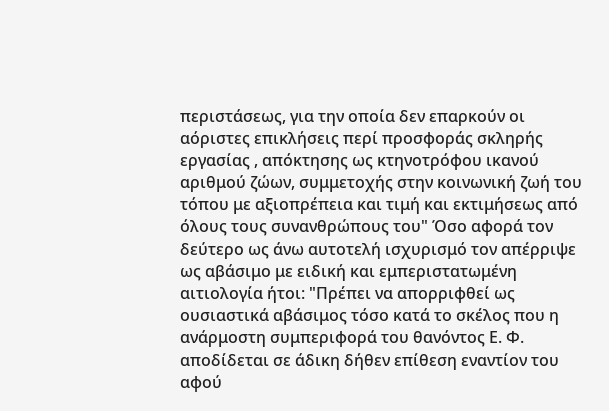περιστάσεως, για την οποία δεν επαρκούν οι αόριστες επικλήσεις περί προσφοράς σκληρής εργασίας , απόκτησης ως κτηνοτρόφου ικανού αριθμού ζώων, συμμετοχής στην κοινωνική ζωή του τόπου με αξιοπρέπεια και τιμή και εκτιμήσεως από όλους τους συνανθρώπους του" Όσο αφορά τον δεύτερο ως άνω αυτοτελή ισχυρισμό τον απέρριψε ως αβάσιμο με ειδική και εμπεριστατωμένη αιτιολογία ήτοι: "Πρέπει να απορριφθεί ως ουσιαστικά αβάσιμος τόσο κατά το σκέλος που η ανάρμοστη συμπεριφορά του θανόντος Ε. Φ. αποδίδεται σε άδικη δήθεν επίθεση εναντίον του αφού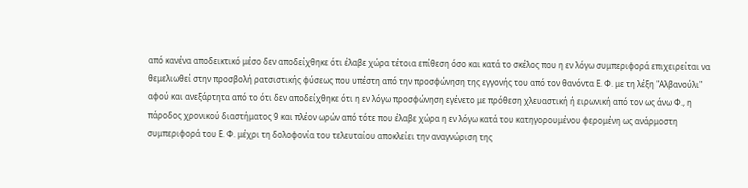από κανένα αποδεικτικό μέσο δεν αποδείχθηκε ότι έλαβε χώρα τέτοια επίθεση όσο και κατά το σκέλος που η εν λόγω συμπεριφορά επιχειρείται να θεμελιωθεί στην προσβολή ρατσιστικής φύσεως που υπέστη από την προσφώνηση της εγγονής του από τον θανόντα Ε. Φ. με τη λέξη "Αλβανούλι" αφού και ανεξάρτητα από το ότι δεν αποδείχθηκε ότι η εν λόγω προσφώνηση εγένετο με πρόθεση χλευαστική ή ειρωνική από τον ως άνω Φ., η πάροδος χρονικού διαστήματος 9 και πλέον ωρών από τότε που έλαβε χώρα η εν λόγω κατά του κατηγορουμένου φερομένη ως ανάρμοστη συμπεριφορά του Ε. Φ. μέχρι τη δολοφονία του τελευταίου αποκλείει την αναγνώριση της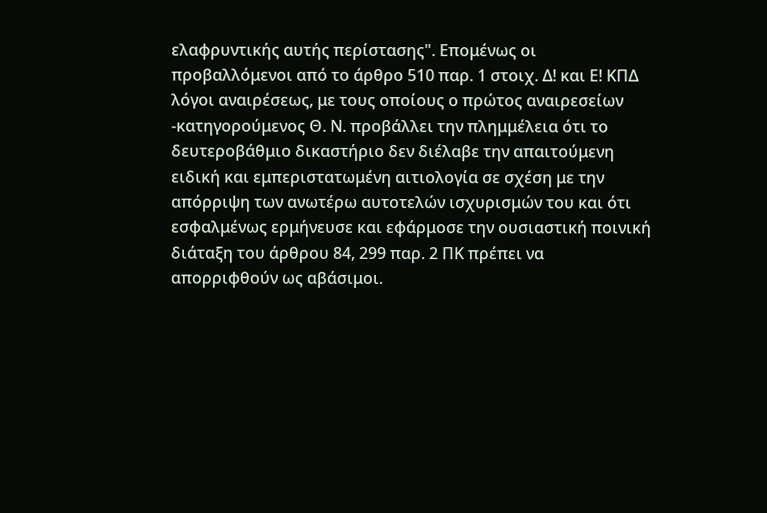ελαφρυντικής αυτής περίστασης". Επομένως οι προβαλλόμενοι από το άρθρο 510 παρ. 1 στοιχ. Δ! και Ε! ΚΠΔ λόγοι αναιρέσεως, με τους οποίους ο πρώτος αναιρεσείων -κατηγορούμενος Θ. Ν. προβάλλει την πλημμέλεια ότι το δευτεροβάθμιο δικαστήριο δεν διέλαβε την απαιτούμενη ειδική και εμπεριστατωμένη αιτιολογία σε σχέση με την απόρριψη των ανωτέρω αυτοτελών ισχυρισμών του και ότι εσφαλμένως ερμήνευσε και εφάρμοσε την ουσιαστική ποινική διάταξη του άρθρου 84, 299 παρ. 2 ΠΚ πρέπει να απορριφθούν ως αβάσιμοι.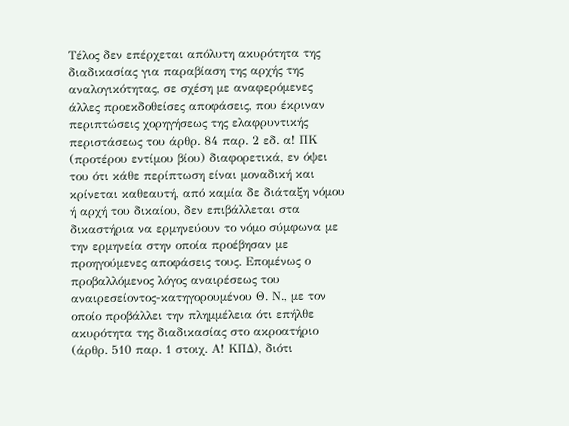Τέλος δεν επέρχεται απόλυτη ακυρότητα της διαδικασίας για παραβίαση της αρχής της αναλογικότητας, σε σχέση με αναφερόμενες άλλες προεκδοθείσες αποφάσεις, που έκριναν περιπτώσεις χορηγήσεως της ελαφρυντικής περιστάσεως του άρθρ. 84 παρ. 2 εδ. α! ΠΚ (προτέρου εντίμου βίου) διαφορετικά, εν όψει του ότι κάθε περίπτωση είναι μοναδική και κρίνεται καθεαυτή, από καμία δε διάταξη νόμου ή αρχή του δικαίου, δεν επιβάλλεται στα δικαστήρια να ερμηνεύουν το νόμο σύμφωνα με την ερμηνεία στην οποία προέβησαν με προηγούμενες αποφάσεις τους. Επομένως ο προβαλλόμενος λόγος αναιρέσεως του αναιρεσείοντος-κατηγορουμένου Θ. Ν., με τον οποίο προβάλλει την πλημμέλεια ότι επήλθε ακυρότητα της διαδικασίας στο ακροατήριο (άρθρ. 510 παρ. 1 στοιχ. Α! ΚΠΔ), διότι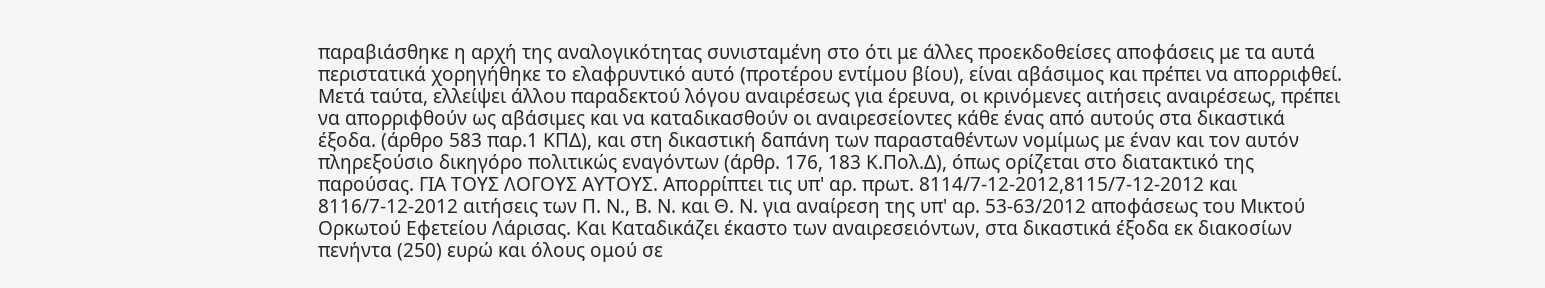παραβιάσθηκε η αρχή της αναλογικότητας συνισταμένη στο ότι με άλλες προεκδοθείσες αποφάσεις με τα αυτά περιστατικά χορηγήθηκε το ελαφρυντικό αυτό (προτέρου εντίμου βίου), είναι αβάσιμος και πρέπει να απορριφθεί. Μετά ταύτα, ελλείψει άλλου παραδεκτού λόγου αναιρέσεως για έρευνα, οι κρινόμενες αιτήσεις αναιρέσεως, πρέπει να απορριφθούν ως αβάσιμες και να καταδικασθούν οι αναιρεσείοντες κάθε ένας από αυτούς στα δικαστικά έξοδα. (άρθρο 583 παρ.1 ΚΠΔ), και στη δικαστική δαπάνη των παρασταθέντων νομίμως με έναν και τον αυτόν πληρεξούσιο δικηγόρο πολιτικώς εναγόντων (άρθρ. 176, 183 Κ.Πολ.Δ), όπως ορίζεται στο διατακτικό της παρούσας. ΓΙΑ ΤΟΥΣ ΛΟΓΟΥΣ ΑΥΤΟΥΣ. Απορρίπτει τις υπ' αρ. πρωτ. 8114/7-12-2012,8115/7-12-2012 και 8116/7-12-2012 αιτήσεις των Π. Ν., Β. Ν. και Θ. Ν. για αναίρεση της υπ' αρ. 53-63/2012 αποφάσεως του Μικτού Ορκωτού Εφετείου Λάρισας. Και Καταδικάζει έκαστο των αναιρεσειόντων, στα δικαστικά έξοδα εκ διακοσίων πενήντα (250) ευρώ και όλους ομού σε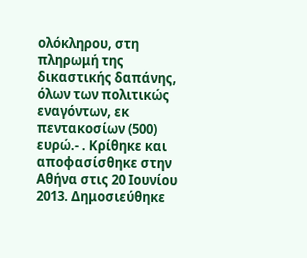ολόκληρου, στη πληρωμή της δικαστικής δαπάνης, όλων των πολιτικώς εναγόντων, εκ πεντακοσίων (500) ευρώ.- . Κρίθηκε και αποφασίσθηκε στην Αθήνα στις 20 Ιουνίου 2013. Δημοσιεύθηκε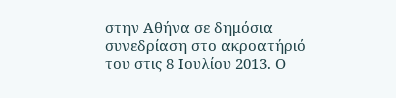στην Αθήνα σε δημόσια συνεδρίαση στο ακροατήριό του στις 8 Ιουλίου 2013. Ο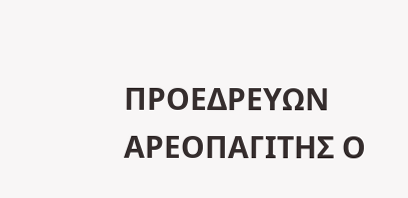ΠΡΟΕΔΡΕΥΩΝ ΑΡΕΟΠΑΓΙΤΗΣ Ο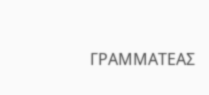ΓΡΑΜΜΑΤΕΑΣ